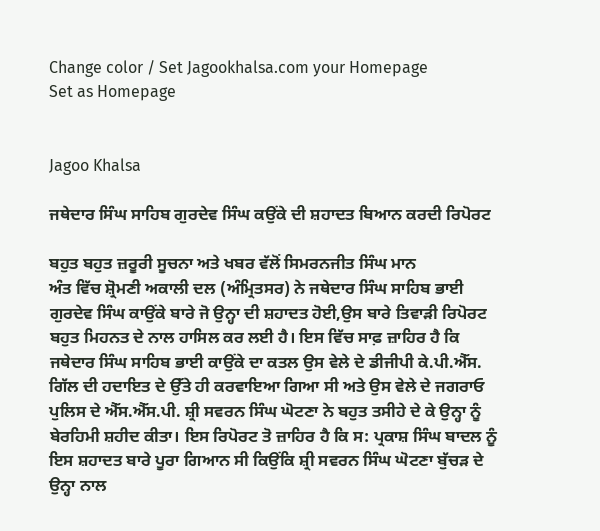Change color / Set Jagookhalsa.com your Homepage
Set as Homepage


Jagoo Khalsa

ਜਥੇਦਾਰ ਸਿੰਘ ਸਾਹਿਬ ਗੁਰਦੇਵ ਸਿੰਘ ਕਉਂਕੇ ਦੀ ਸ਼ਹਾਦਤ ਬਿਆਨ ਕਰਦੀ ਰਿਪੋਰਟ

ਬਹੁਤ ਬਹੁਤ ਜ਼ਰੂਰੀ ਸੂਚਨਾ ਅਤੇ ਖਬਰ ਵੱਲੋਂ ਸਿਮਰਨਜੀਤ ਸਿੰਘ ਮਾਨ
ਅੰਤ ਵਿੱਚ ਸ਼੍ਰੋਮਣੀ ਅਕਾਲੀ ਦਲ (ਅੰਮ੍ਰਿਤਸਰ) ਨੇ ਜਥੇਦਾਰ ਸਿੰਘ ਸਾਹਿਬ ਭਾਈ ਗੁਰਦੇਵ ਸਿੰਘ ਕਾਉਂਕੇ ਬਾਰੇ ਜੋ ਉਨ੍ਹਾ ਦੀ ਸ਼ਹਾਦਤ ਹੋਈ,ਉਸ ਬਾਰੇ ਤਿਵਾੜੀ ਰਿਪੋਰਟ ਬਹੁਤ ਮਿਹਨਤ ਦੇ ਨਾਲ ਹਾਸਿਲ ਕਰ ਲਈ ਹੈ। ਇਸ ਵਿੱਚ ਸਾਫ਼ ਜ਼ਾਹਿਰ ਹੈ ਕਿ ਜਥੇਦਾਰ ਸਿੰਘ ਸਾਹਿਬ ਭਾਈ ਕਾਉਂਕੇ ਦਾ ਕਤਲ ਉਸ ਵੇਲੇ ਦੇ ਡੀਜੀਪੀ ਕੇ.ਪੀ.ਐੱਸ. ਗਿੱਲ ਦੀ ਹਦਾਇਤ ਦੇ ਉੱਤੇ ਹੀ ਕਰਵਾਇਆ ਗਿਆ ਸੀ ਅਤੇ ਉਸ ਵੇਲੇ ਦੇ ਜਗਰਾਓ ਪੁਲਿਸ ਦੇ ਐੱਸ.ਐੱਸ.ਪੀ. ਸ਼੍ਰੀ ਸਵਰਨ ਸਿੰਘ ਘੋਟਣਾ ਨੇ ਬਹੁਤ ਤਸੀਹੇ ਦੇ ਕੇ ਉਨ੍ਹਾ ਨੂੰ ਬੇਰਹਿਮੀ ਸ਼ਹੀਦ ਕੀਤਾ। ਇਸ ਰਿਪੋਰਟ ਤੋ ਜ਼ਾਹਿਰ ਹੈ ਕਿ ਸ: ਪ੍ਰਕਾਸ਼ ਸਿੰਘ ਬਾਦਲ ਨੂੰ ਇਸ ਸ਼ਹਾਦਤ ਬਾਰੇ ਪੂਰਾ ਗਿਆਨ ਸੀ ਕਿਉਂਕਿ ਸ਼੍ਰੀ ਸਵਰਨ ਸਿੰਘ ਘੋਟਣਾ ਬੁੱਚੜ ਦੇ ਉਨ੍ਹਾ ਨਾਲ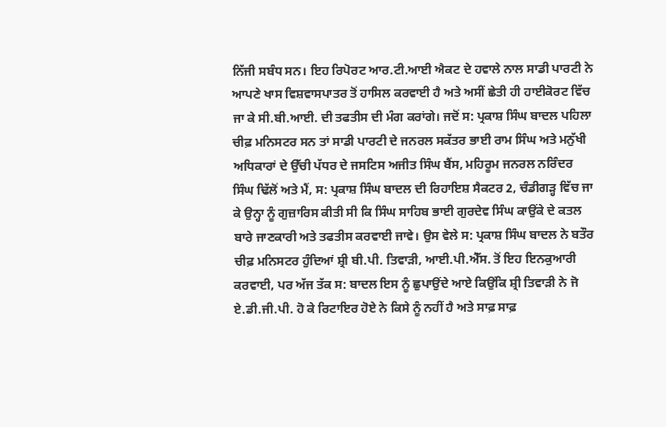ਨਿੱਜੀ ਸਬੰਧ ਸਨ। ਇਹ ਰਿਪੋਰਟ ਆਰ.ਟੀ.ਆਈ ਐਕਟ ਦੇ ਹਵਾਲੇ ਨਾਲ ਸਾਡੀ ਪਾਰਟੀ ਨੇ ਆਪਣੇ ਖਾਸ ਵਿਸ਼ਵਾਸਪਾਤਰ ਤੋਂ ਹਾਸਿਲ ਕਰਵਾਈ ਹੈ ਅਤੇ ਅਸੀਂ ਛੇਤੀ ਹੀ ਹਾਈਕੋਰਟ ਵਿੱਚ ਜਾ ਕੇ ਸੀ.ਬੀ.ਆਈ. ਦੀ ਤਫਤੀਸ ਦੀ ਮੰਗ ਕਰਾਂਗੇ। ਜਦੋਂ ਸ: ਪ੍ਰਕਾਸ਼ ਸਿੰਘ ਬਾਦਲ ਪਹਿਲਾ ਚੀਫ਼ ਮਨਿਸਟਰ ਸਨ ਤਾਂ ਸਾਡੀ ਪਾਰਟੀ ਦੇ ਜਨਰਲ ਸਕੱਤਰ ਭਾਈ ਰਾਮ ਸਿੰਘ ਅਤੇ ਮਨੁੱਖੀ ਅਧਿਕਾਰਾਂ ਦੇ ਉੱਚੀ ਪੱਧਰ ਦੇ ਜਸਟਿਸ ਅਜੀਤ ਸਿੰਘ ਬੈਂਸ, ਮਹਿਰੂਮ ਜਨਰਲ ਨਰਿੰਦਰ ਸਿੰਘ ਢਿੱਲੋਂ ਅਤੇ ਮੈਂ, ਸ: ਪ੍ਰਕਾਸ਼ ਸਿੰਘ ਬਾਦਲ ਦੀ ਰਿਹਾਇਸ਼ ਸੈਕਟਰ 2, ਚੰਡੀਗੜ੍ਹ ਵਿੱਚ ਜਾ ਕੇ ਉਨ੍ਹਾ ਨੂੰ ਗੁਜ਼ਾਰਿਸ ਕੀਤੀ ਸੀ ਕਿ ਸਿੰਘ ਸਾਹਿਬ ਭਾਈ ਗੁਰਦੇਵ ਸਿੰਘ ਕਾਉਂਕੇ ਦੇ ਕਤਲ ਬਾਰੇ ਜਾਣਕਾਰੀ ਅਤੇ ਤਫਤੀਸ ਕਰਵਾਈ ਜਾਵੇ। ਉਸ ਵੇਲੇ ਸ: ਪ੍ਰਕਾਸ਼ ਸਿੰਘ ਬਾਦਲ ਨੇ ਬਤੌਰ ਚੀਫ਼ ਮਨਿਸਟਰ ਹੁੰਦਿਆਂ ਸ਼੍ਰੀ ਬੀ.ਪੀ. ਤਿਵਾੜੀ, ਆਈ.ਪੀ.ਐੱਸ. ਤੋਂ ਇਹ ਇਨਕੁਆਰੀ ਕਰਵਾਈ, ਪਰ ਅੱਜ ਤੱਕ ਸ: ਬਾਦਲ ਇਸ ਨੂੰ ਛੁਪਾਉਂਦੇ ਆਏ ਕਿਉਂਕਿ ਸ਼੍ਰੀ ਤਿਵਾੜੀ ਨੇ ਜੋ ਏ.ਡੀ.ਜੀ.ਪੀ. ਹੋ ਕੇ ਰਿਟਾਇਰ ਹੋਏ ਨੇ ਕਿਸੇ ਨੂੰ ਨਹੀਂ ਹੈ ਅਤੇ ਸਾਫ਼ ਸਾਫ਼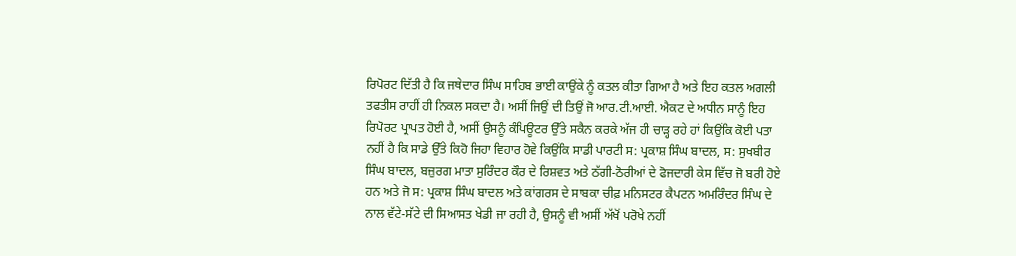ਰਿਪੋਰਟ ਦਿੱਤੀ ਹੈ ਕਿ ਜਥੇਦਾਰ ਸਿੰਘ ਸਾਹਿਬ ਭਾਈ ਕਾਉਂਕੇ ਨੂੰ ਕਤਲ ਕੀਤਾ ਗਿਆ ਹੈ ਅਤੇ ਇਹ ਕਤਲ ਅਗਲੀ ਤਫਤੀਸ ਰਾਹੀਂ ਹੀ ਨਿਕਲ ਸਕਦਾ ਹੈ। ਅਸੀਂ ਜਿਉਂ ਦੀ ਤਿਉਂ ਜੋ ਆਰ.ਟੀ.ਆਈ. ਐਕਟ ਦੇ ਅਧੀਨ ਸਾਨੂੰ ਇਹ ਰਿਪੋਰਟ ਪ੍ਰਾਪਤ ਹੋਈ ਹੈ, ਅਸੀਂ ਉਸਨੂੰ ਕੰਪਿਊਟਰ ਉੱਤੇ ਸਕੈਨ ਕਰਕੇ ਅੱਜ ਹੀ ਚਾੜ੍ਹ ਰਹੇ ਹਾਂ ਕਿਉਂਕਿ ਕੋਈ ਪਤਾ ਨਹੀਂ ਹੈ ਕਿ ਸਾਡੇ ਉੱਤੇ ਕਿਹੋ ਜਿਹਾ ਵਿਹਾਰ ਹੋਵੇ ਕਿਉਂਕਿ ਸਾਡੀ ਪਾਰਟੀ ਸ: ਪ੍ਰਕਾਸ਼ ਸਿੰਘ ਬਾਦਲ, ਸ: ਸੁਖਬੀਰ ਸਿੰਘ ਬਾਦਲ, ਬਜ਼ੁਰਗ ਮਾਤਾ ਸੁਰਿੰਦਰ ਕੌਰ ਦੇ ਰਿਸ਼ਵਤ ਅਤੇ ਠੱਗੀ-ਠੋਰੀਆਂ ਦੇ ਫੋਜਦਾਰੀ ਕੇਸ ਵਿੱਚ ਜੋ ਬਰੀ ਹੋਏ ਹਨ ਅਤੇ ਜੋ ਸ: ਪ੍ਰਕਾਸ਼ ਸਿੰਘ ਬਾਦਲ ਅਤੇ ਕਾਂਗਰਸ ਦੇ ਸਾਬਕਾ ਚੀਫ਼ ਮਨਿਸਟਰ ਕੈਪਟਨ ਅਮਰਿੰਦਰ ਸਿੰਘ ਦੇ ਨਾਲ ਵੱਟੇ-ਸੱਟੇ ਦੀ ਸਿਆਸਤ ਖੇਡੀ ਜਾ ਰਹੀ ਹੈ, ਉਸਨੂੰ ਵੀ ਅਸੀਂ ਅੱਖੋਂ ਪਰੋਖੇ ਨਹੀਂ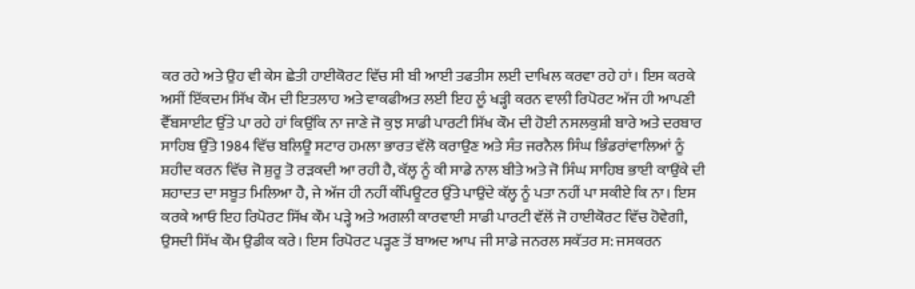ਕਰ ਰਹੇ ਅਤੇ ਉਹ ਵੀ ਕੇਸ ਛੇਤੀ ਹਾਈਕੋਰਟ ਵਿੱਚ ਸੀ ਬੀ ਆਈ ਤਫਤੀਸ ਲਈ ਦਾਖਿਲ ਕਰਵਾ ਰਹੇ ਹਾਂ। ਇਸ ਕਰਕੇ ਅਸੀਂ ਇੱਕਦਮ ਸਿੱਖ ਕੌਮ ਦੀ ਇਤਲਾਹ ਅਤੇ ਵਾਕਫੀਅਤ ਲਈ ਇਹ ਲੂੰ ਖੜ੍ਹੀ ਕਰਨ ਵਾਲੀ ਰਿਪੋਰਟ ਅੱਜ ਹੀ ਆਪਣੀ ਵੈੱਬਸਾਈਟ ਉੱਤੇ ਪਾ ਰਹੇ ਹਾਂ ਕਿਉਂਕਿ ਨਾ ਜਾਣੇ ਜੋ ਕੁਝ ਸਾਡੀ ਪਾਰਟੀ ਸਿੱਖ ਕੌਮ ਦੀ ਹੋਈ ਨਸਲਕੁਸ਼ੀ ਬਾਰੇ ਅਤੇ ਦਰਬਾਰ ਸਾਹਿਬ ਉੱਤੇ 1984 ਵਿੱਚ ਬਲਿਊ ਸਟਾਰ ਹਮਲਾ ਭਾਰਤ ਵੱਲੋ ਕਰਾਉਣ ਅਤੇ ਸੰਤ ਜਰਨੈਲ ਸਿੰਘ ਭਿੰਡਰਾਂਵਾਲਿਆਂ ਨੂੰ ਸ਼ਹੀਦ ਕਰਨ ਵਿੱਚ ਜੋ ਸ਼ੁਰੂ ਤੋ ਰੜਕਦੀ ਆ ਰਹੀ ਹੈ, ਕੱਲ੍ਹ ਨੂੰ ਕੀ ਸਾਡੇ ਨਾਲ ਬੀਤੇ ਅਤੇ ਜੋ ਸਿੰਘ ਸਾਹਿਬ ਭਾਈ ਕਾਉਂਕੇ ਦੀ ਸ਼ਹਾਦਤ ਦਾ ਸਬੂਤ ਮਿਲਿਆ ਹੈ, ਜੇ ਅੱਜ ਹੀ ਨਹੀਂ ਕੰਪਿਊਟਰ ਉੱਤੇ ਪਾਉਂਦੇ ਕੱਲ੍ਹ ਨੂੰ ਪਤਾ ਨਹੀਂ ਪਾ ਸਕੀਏ ਕਿ ਨਾ। ਇਸ ਕਰਕੇ ਆਓ ਇਹ ਰਿਪੋਰਟ ਸਿੱਖ ਕੌਮ ਪੜ੍ਹੇ ਅਤੇ ਅਗਲੀ ਕਾਰਵਾਈ ਸਾਡੀ ਪਾਰਟੀ ਵੱਲੋਂ ਜੋ ਹਾਈਕੋਰਟ ਵਿੱਚ ਹੋਵੇਗੀ, ਉਸਦੀ ਸਿੱਖ ਕੌਮ ਉਡੀਕ ਕਰੇ। ਇਸ ਰਿਪੋਰਟ ਪੜ੍ਹਣ ਤੋਂ ਬਾਅਦ ਆਪ ਜੀ ਸਾਡੇ ਜਨਰਲ ਸਕੱਤਰ ਸ: ਜਸਕਰਨ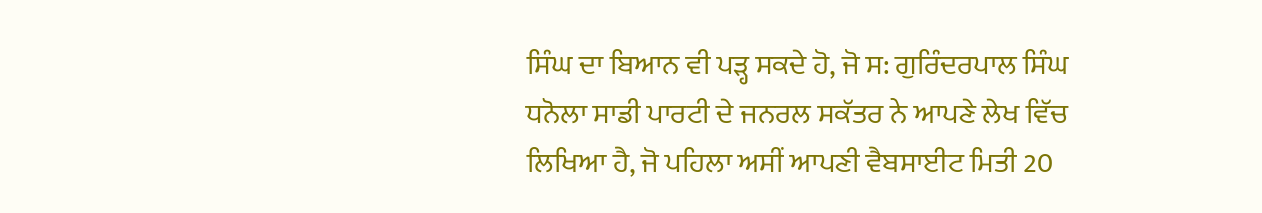ਸਿੰਘ ਦਾ ਬਿਆਨ ਵੀ ਪੜ੍ਹ ਸਕਦੇ ਹੋ, ਜੋ ਸ: ਗੁਰਿੰਦਰਪਾਲ ਸਿੰਘ ਧਨੋਲਾ ਸਾਡੀ ਪਾਰਟੀ ਦੇ ਜਨਰਲ ਸਕੱਤਰ ਨੇ ਆਪਣੇ ਲੇਖ ਵਿੱਚ ਲਿਖਿਆ ਹੈ, ਜੋ ਪਹਿਲਾ ਅਸੀਂ ਆਪਣੀ ਵੈਬਸਾਈਟ ਮਿਤੀ 20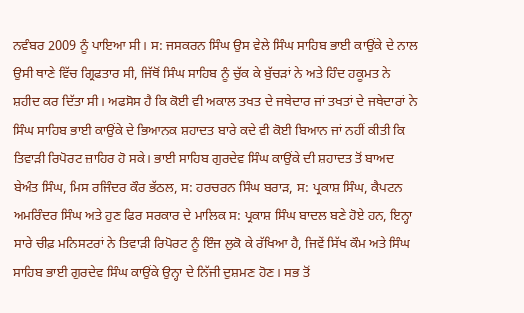ਨਵੰਬਰ 2009 ਨੂੰ ਪਾਇਆ ਸੀ। ਸ: ਜਸਕਰਨ ਸਿੰਘ ਉਸ ਵੇਲੇ ਸਿੰਘ ਸਾਹਿਬ ਭਾਈ ਕਾਉਂਕੇ ਦੇ ਨਾਲ ਉਸੀ ਥਾਣੇ ਵਿੱਚ ਗ੍ਰਿਫਤਾਰ ਸੀ, ਜਿੱਥੋਂ ਸਿੰਘ ਸਾਹਿਬ ਨੂੰ ਚੁੱਕ ਕੇ ਬੁੱਚੜਾਂ ਨੇ ਅਤੇ ਹਿੰਦ ਹਕੂਮਤ ਨੇ ਸ਼ਹੀਦ ਕਰ ਦਿੱਤਾ ਸੀ। ਅਫਸੋਸ ਹੈ ਕਿ ਕੋਈ ਵੀ ਅਕਾਲ ਤਖਤ ਦੇ ਜਥੇਦਾਰ ਜਾਂ ਤਖਤਾਂ ਦੇ ਜਥੇਦਾਰਾਂ ਨੇ ਸਿੰਘ ਸਾਹਿਬ ਭਾਈ ਕਾਉਂਕੇ ਦੇ ਭਿਆਨਕ ਸ਼ਹਾਦਤ ਬਾਰੇ ਕਦੇ ਵੀ ਕੋਈ ਬਿਆਨ ਜਾਂ ਨਹੀਂ ਕੀਤੀ ਕਿ ਤਿਵਾੜੀ ਰਿਪੋਰਟ ਜ਼ਾਹਿਰ ਹੋ ਸਕੇ। ਭਾਈ ਸਾਹਿਬ ਗੁਰਦੇਵ ਸਿੰਘ ਕਾਉਂਕੇ ਦੀ ਸ਼ਹਾਦਤ ਤੋਂ ਬਾਅਦ ਬੇਅੰਤ ਸਿੰਘ, ਮਿਸ ਰਜਿੰਦਰ ਕੌਰ ਭੱਠਲ, ਸ: ਹਰਚਰਨ ਸਿੰਘ ਬਰਾੜ, ਸ: ਪ੍ਰਕਾਸ਼ ਸਿੰਘ, ਕੈਪਟਨ ਅਮਰਿੰਦਰ ਸਿੰਘ ਅਤੇ ਹੁਣ ਫਿਰ ਸਰਕਾਰ ਦੇ ਮਾਲਿਕ ਸ: ਪ੍ਰਕਾਸ਼ ਸਿੰਘ ਬਾਦਲ ਬਣੇ ਹੋਏ ਹਨ, ਇਨ੍ਹਾ ਸਾਰੇ ਚੀਫ਼ ਮਨਿਸਟਰਾਂ ਨੇ ਤਿਵਾੜੀ ਰਿਪੋਰਟ ਨੂੰ ਇੰਜ ਲੁਕੋ ਕੇ ਰੱਖਿਆ ਹੈ, ਜਿਵੇਂ ਸਿੱਖ ਕੌਮ ਅਤੇ ਸਿੰਘ ਸਾਹਿਬ ਭਾਈ ਗੁਰਦੇਵ ਸਿੰਘ ਕਾਉਂਕੇ ਉਨ੍ਹਾ ਦੇ ਨਿੱਜੀ ਦੁਸ਼ਮਣ ਹੋਣ। ਸਭ ਤੋਂ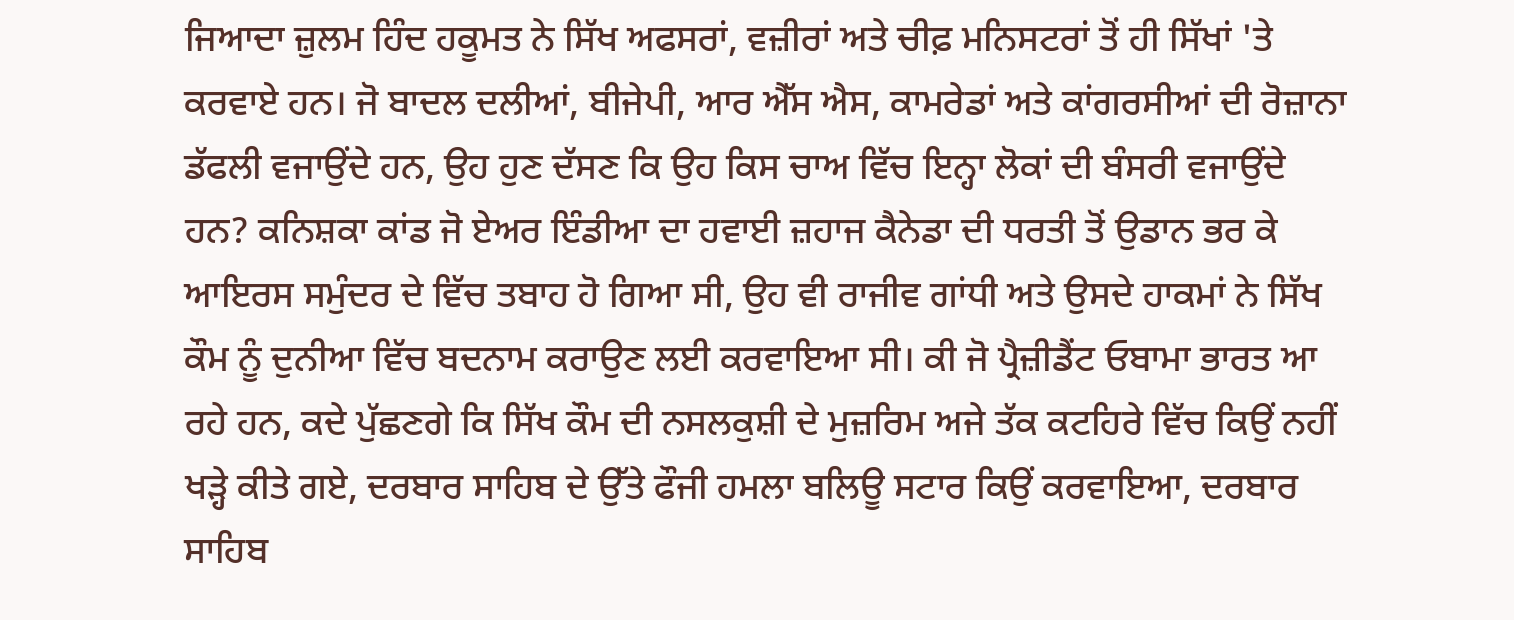ਜਿਆਦਾ ਜ਼ੁਲਮ ਹਿੰਦ ਹਕੂਮਤ ਨੇ ਸਿੱਖ ਅਫਸਰਾਂ, ਵਜ਼ੀਰਾਂ ਅਤੇ ਚੀਫ਼ ਮਨਿਸਟਰਾਂ ਤੋਂ ਹੀ ਸਿੱਖਾਂ 'ਤੇ ਕਰਵਾਏ ਹਨ। ਜੋ ਬਾਦਲ ਦਲੀਆਂ, ਬੀਜੇਪੀ, ਆਰ ਐੱਸ ਐਸ, ਕਾਮਰੇਡਾਂ ਅਤੇ ਕਾਂਗਰਸੀਆਂ ਦੀ ਰੋਜ਼ਾਨਾ ਡੱਫਲੀ ਵਜਾਉਂਦੇ ਹਨ, ਉਹ ਹੁਣ ਦੱਸਣ ਕਿ ਉਹ ਕਿਸ ਚਾਅ ਵਿੱਚ ਇਨ੍ਹਾ ਲੋਕਾਂ ਦੀ ਬੰਸਰੀ ਵਜਾਉਂਦੇ ਹਨ? ਕਨਿਸ਼ਕਾ ਕਾਂਡ ਜੋ ਏਅਰ ਇੰਡੀਆ ਦਾ ਹਵਾਈ ਜ਼ਹਾਜ ਕੈਨੇਡਾ ਦੀ ਧਰਤੀ ਤੋਂ ਉਡਾਨ ਭਰ ਕੇ ਆਇਰਸ ਸਮੁੰਦਰ ਦੇ ਵਿੱਚ ਤਬਾਹ ਹੋ ਗਿਆ ਸੀ, ਉਹ ਵੀ ਰਾਜੀਵ ਗਾਂਧੀ ਅਤੇ ਉਸਦੇ ਹਾਕਮਾਂ ਨੇ ਸਿੱਖ ਕੌਮ ਨੂੰ ਦੁਨੀਆ ਵਿੱਚ ਬਦਨਾਮ ਕਰਾਉਣ ਲਈ ਕਰਵਾਇਆ ਸੀ। ਕੀ ਜੋ ਪ੍ਰੈਜ਼ੀਡੈਂਟ ਓਬਾਮਾ ਭਾਰਤ ਆ ਰਹੇ ਹਨ, ਕਦੇ ਪੁੱਛਣਗੇ ਕਿ ਸਿੱਖ ਕੌਮ ਦੀ ਨਸਲਕੁਸ਼ੀ ਦੇ ਮੁਜ਼ਰਿਮ ਅਜੇ ਤੱਕ ਕਟਹਿਰੇ ਵਿੱਚ ਕਿਉਂ ਨਹੀਂ ਖੜ੍ਹੇ ਕੀਤੇ ਗਏ, ਦਰਬਾਰ ਸਾਹਿਬ ਦੇ ਉੱਤੇ ਫੌਜੀ ਹਮਲਾ ਬਲਿਊ ਸਟਾਰ ਕਿਉਂ ਕਰਵਾਇਆ, ਦਰਬਾਰ ਸਾਹਿਬ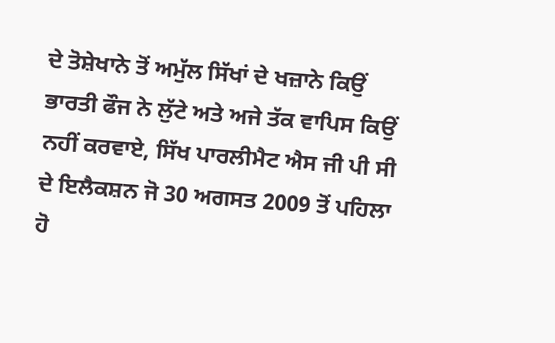ਦੇ ਤੋਸ਼ੇਖਾਨੇ ਤੋਂ ਅਮੁੱਲ ਸਿੱਖਾਂ ਦੇ ਖਜ਼ਾਨੇ ਕਿਉਂ ਭਾਰਤੀ ਫੌਜ ਨੇ ਲੁੱਟੇ ਅਤੇ ਅਜੇ ਤੱਕ ਵਾਪਿਸ ਕਿਉਂ ਨਹੀਂ ਕਰਵਾਏ, ਸਿੱਖ ਪਾਰਲੀਮੈਟ ਐਸ ਜੀ ਪੀ ਸੀ ਦੇ ਇਲੈਕਸ਼ਨ ਜੋ 30 ਅਗਸਤ 2009 ਤੋਂ ਪਹਿਲਾ ਹੋ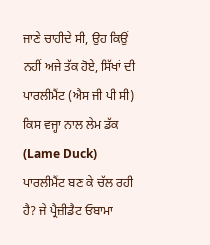ਜਾਣੇ ਚਾਹੀਦੇ ਸੀ, ਉਹ ਕਿਉਂ ਨਹੀਂ ਅਜੇ ਤੱਕ ਹੋਏ, ਸਿੱਖਾਂ ਦੀ ਪਾਰਲੀਮੈਂਟ (ਐਸ ਜੀ ਪੀ ਸੀ) ਕਿਸ ਵਜ੍ਹਾ ਨਾਲ ਲੇਮ ਡੱਕ (Lame Duck) ਪਾਰਲੀਮੈਂਟ ਬਣ ਕੇ ਚੱਲ ਰਹੀ ਹੈ? ਜੇ ਪ੍ਰੈਜ਼ੀਡੈਟ ਓਬਾਮਾ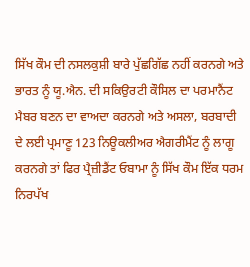ਸਿੱਖ ਕੌਮ ਦੀ ਨਸਲਕੁਸ਼ੀ ਬਾਰੇ ਪੁੱਛਗਿੱਛ ਨਹੀਂ ਕਰਨਗੇ ਅਤੇ ਭਾਰਤ ਨੂੰ ਯੂ.ਐਨ. ਦੀ ਸਕਿਉਰਟੀ ਕੌਸਿਲ ਦਾ ਪਰਮਾਨੈਂਟ ਮੈਬਰ ਬਣਨ ਦਾ ਵਾਅਦਾ ਕਰਨਗੇ ਅਤੇ ਅਸਲਾ, ਬਰਬਾਦੀ ਦੇ ਲਈ ਪ੍ਰਮਾਣੂ 123 ਨਿਊਕਲੀਅਰ ਐਗਰੀਮੈਂਟ ਨੂੰ ਲਾਗੂ ਕਰਨਗੇ ਤਾਂ ਫਿਰ ਪ੍ਰੈਜ਼ੀਡੈਂਟ ਓਬਾਮਾ ਨੂੰ ਸਿੱਖ ਕੌਮ ਇੱਕ ਧਰਮ ਨਿਰਪੱਖ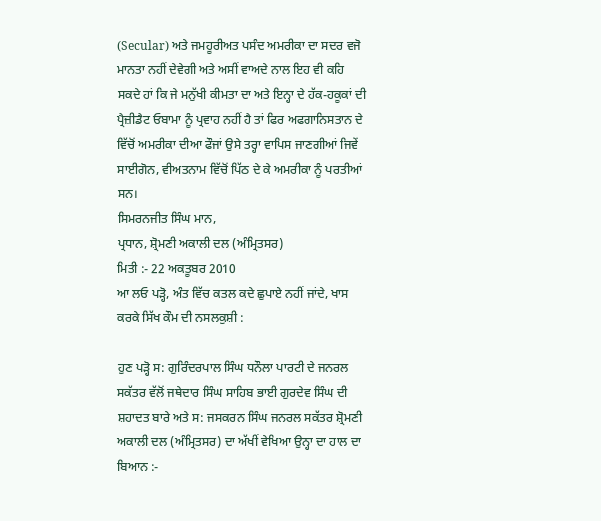(Secular) ਅਤੇ ਜਮਹੂਰੀਅਤ ਪਸੰਦ ਅਮਰੀਕਾ ਦਾ ਸਦਰ ਵਜੋ ਮਾਨਤਾ ਨਹੀਂ ਦੇਵੇਗੀ ਅਤੇ ਅਸੀਂ ਵਾਅਦੇ ਨਾਲ ਇਹ ਵੀ ਕਹਿ ਸਕਦੇ ਹਾਂ ਕਿ ਜੇ ਮਨੁੱਖੀ ਕੀਮਤਾ ਦਾ ਅਤੇ ਇਨ੍ਹਾ ਦੇ ਹੱਕ-ਹਕੂਕਾਂ ਦੀ ਪ੍ਰੈਜ਼ੀਡੈਟ ਓਬਾਮਾ ਨੂੰ ਪ੍ਰਵਾਹ ਨਹੀਂ ਹੈ ਤਾਂ ਫਿਰ ਅਫਗਾਨਿਸਤਾਨ ਦੇ ਵਿੱਚੋਂ ਅਮਰੀਕਾ ਦੀਆ ਫੌਜਾਂ ਉਸੇ ਤਰ੍ਹਾ ਵਾਪਿਸ ਜਾਣਗੀਆਂ ਜਿਵੇਂ ਸਾਈਗੋਨ, ਵੀਅਤਨਾਮ ਵਿੱਚੋਂ ਪਿੱਠ ਦੇ ਕੇ ਅਮਰੀਕਾ ਨੂੰ ਪਰਤੀਆਂ ਸਨ।
ਸਿਮਰਨਜੀਤ ਸਿੰਘ ਮਾਨ,
ਪ੍ਰਧਾਨ, ਸ਼੍ਰੋਮਣੀ ਅਕਾਲੀ ਦਲ (ਅੰਮ੍ਰਿਤਸਰ)
ਮਿਤੀ :- 22 ਅਕਤੂਬਰ 2010
ਆ ਲਓ ਪੜ੍ਹੋ, ਅੰਤ ਵਿੱਚ ਕਤਲ ਕਦੇ ਛੁਪਾਏ ਨਹੀਂ ਜਾਂਦੇ, ਖਾਸ ਕਰਕੇ ਸਿੱਖ ਕੌਮ ਦੀ ਨਸਲਕੁਸ਼ੀ :

ਹੁਣ ਪੜ੍ਹੋ ਸ: ਗੁਰਿੰਦਰਪਾਲ ਸਿੰਘ ਧਨੌਲਾ ਪਾਰਟੀ ਦੇ ਜਨਰਲ ਸਕੱਤਰ ਵੱਲੋਂ ਜਥੇਦਾਰ ਸਿੰਘ ਸਾਹਿਬ ਭਾਈ ਗੁਰਦੇਵ ਸਿੰਘ ਦੀ ਸ਼ਹਾਦਤ ਬਾਰੇ ਅਤੇ ਸ: ਜਸਕਰਨ ਸਿੰਘ ਜਨਰਲ ਸਕੱਤਰ ਸ਼੍ਰੋਮਣੀ ਅਕਾਲੀ ਦਲ (ਅੰਮ੍ਰਿਤਸਰ) ਦਾ ਅੱਖੀਂ ਵੇਖਿਆ ਉਨ੍ਹਾ ਦਾ ਹਾਲ ਦਾ ਬਿਆਨ :-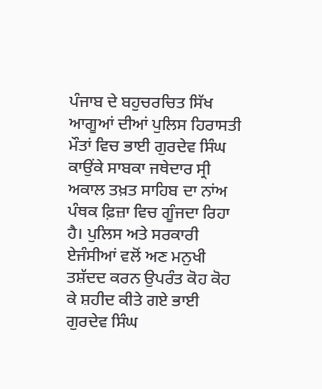ਪੰਜਾਬ ਦੇ ਬਹੁਚਰਚਿਤ ਸਿੱਖ ਆਗੂਆਂ ਦੀਆਂ ਪੁਲਿਸ ਹਿਰਾਸਤੀ ਮੌਤਾਂ ਵਿਚ ਭਾਈ ਗੁਰਦੇਵ ਸਿੰਘ ਕਾਉਂਕੇ ਸਾਬਕਾ ਜਥੇਦਾਰ ਸ੍ਰੀ ਅਕਾਲ ਤਖ਼ਤ ਸਾਹਿਬ ਦਾ ਨਾਂਅ ਪੰਥਕ ਫ਼ਿਜ਼ਾ ਵਿਚ ਗੂੰਜਦਾ ਰਿਹਾ ਹੈ। ਪੁਲਿਸ ਅਤੇ ਸਰਕਾਰੀ ਏਜੰਸੀਆਂ ਵਲੋਂ ਅਣ ਮਨੁਖੀ ਤਸ਼ੱਦਦ ਕਰਨ ਉਪਰੰਤ ਕੋਹ ਕੋਹ ਕੇ ਸ਼ਹੀਦ ਕੀਤੇ ਗਏ ਭਾਈ ਗੁਰਦੇਵ ਸਿੰਘ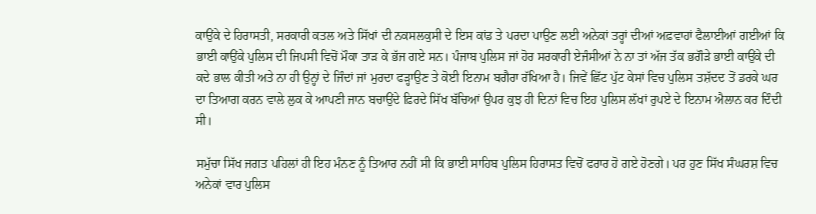ਕਾਉਂਕੇ ਦੇ ਹਿਰਾਸਤੀ, ਸਰਕਾਰੀ ਕਤਲ ਅਤੇ ਸਿੱਖਾਂ ਦੀ ਨਕਸਲਕੁਸੀ ਦੇ ਇਸ ਕਾਂਡ ਤੇ ਪਰਦਾ ਪਾਉਣ ਲਈ ਅਨੇਕਾਂ ਤਰ੍ਹਾਂ ਦੀਆਂ ਅਫ਼ਵਾਹਾਂ ਫੈਲਾਈਆਂ ਗਈਆਂ ਕਿ ਭਾਈ ਕਾਉਂਕੇ ਪੁਲਿਸ ਦੀ ਜਿਪਸੀ ਵਿਚੋਂ ਮੌਕਾ ਤਾੜ ਕੇ ਭੱਜ ਗਏ ਸਨ। ਪੰਜਾਬ ਪੁਲਿਸ ਜਾਂ ਹੋਰ ਸਰਕਾਰੀ ਏਜੰਸੀਆਂ ਨੇ ਨਾ ਤਾਂ ਅੱਜ ਤੱਕ ਭਗੌੜੇ ਭਾਈ ਕਾਉਂਕੇ ਦੀ ਕਦੇ ਭਾਲ ਕੀਤੀ ਅਤੇ ਨਾ ਹੀ ਉਨ੍ਹਾਂ ਦੇ ਜਿੰਦਾਂ ਜਾਂ ਮੁਰਦਾ ਫੜ੍ਹਾਉਣ ਤੇ ਕੋਈ ਇਨਾਮ ਬਗੈਰਾ ਰੱਖਿਆ ਹੈ। ਜਿਵੇਂ ਛਿੱਟ ਪੁੱਟ ਕੇਸਾਂ ਵਿਚ ਪੁਲਿਸ ਤਸ਼ੱਦਦ ਤੋਂ ਡਰਕੇ ਘਰ ਦਾ ਤਿਆਗ ਕਰਨ ਵਾਲੇ ਲੁਕ ਕੇ ਆਪਣੀ ਜਾਨ ਬਚਾਉਂਦੇ ਫ਼ਿਰਦੇ ਸਿੱਖ ਬੱਚਿਆਂ ਉਪਰ ਕੁਝ ਹੀ ਦਿਨਾਂ ਵਿਚ ਇਹ ਪੁਲਿਸ ਲੱਖਾਂ ਰੁਪਏ ਦੇ ਇਨਾਮ ਐਲਾਨ ਕਰ ਦਿੰਦੀ ਸੀ।

ਸਮੁੱਚਾ ਸਿੱਖ ਜਗਤ ਪਹਿਲਾਂ ਹੀ ਇਹ ਮੰਨਣ ਨੂੰ ਤਿਆਰ ਨਹੀਂ ਸੀ ਕਿ ਭਾਈ ਸਾਹਿਬ ਪੁਲਿਸ ਹਿਰਾਸਤ ਵਿਚੋਂ ਫਰਾਰ ਹੋ ਗਏ ਹੋਣਗੇ। ਪਰ ਹੁਣ ਸਿੱਖ ਸੰਘਰਸ਼ ਵਿਚ ਅਨੇਕਾਂ ਵਾਰ ਪੁਲਿਸ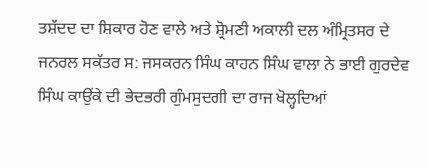ਤਸ਼ੱਦਦ ਦਾ ਸ਼ਿਕਾਰ ਹੋਣ ਵਾਲੇ ਅਤੇ ਸ਼੍ਰੋਮਣੀ ਅਕਾਲੀ ਦਲ ਅੰਮ੍ਰਿਤਸਰ ਦੇ ਜਨਰਲ ਸਕੱਤਰ ਸ: ਜਸਕਰਨ ਸਿੰਘ ਕਾਹਨ ਸਿੰਘ ਵਾਲਾ ਨੇ ਭਾਈ ਗੁਰਦੇਵ ਸਿੰਘ ਕਾਉਂਕੇ ਦੀ ਭੇਦਭਰੀ ਗੁੰਮਸੁਦਗੀ ਦਾ ਰਾਜ ਖੋਲ੍ਹਦਿਆਂ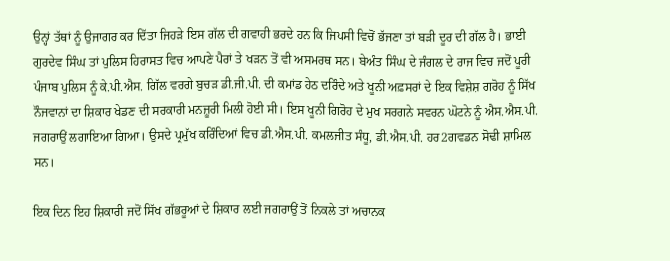ਉਨ੍ਹਾਂ ਤੱਥਾਂ ਨੂੰ ਉਜਾਗਰ ਕਰ ਦਿੱਤਾ ਜਿਹੜੇ ਇਸ ਗੱਲ ਦੀ ਗਵਾਹੀ ਭਰਦੇ ਹਨ ਕਿ ਜਿਪਸੀ ਵਿਚੋਂ ਭੱਜਣਾ ਤਾਂ ਬੜੀ ਦੂਰ ਦੀ ਗੱਲ ਹੈ। ਭਾਈ ਗੁਰਦੇਵ ਸਿੰਘ ਤਾਂ ਪੁਲਿਸ ਹਿਰਾਸਤ ਵਿਚ ਆਪਣੇ ਪੈਰਾਂ ਤੇ ਖੜਨ ਤੋਂ ਵੀ ਅਸਮਰਥ ਸਨ। ਬੇਅੰਤ ਸਿੰਘ ਦੇ ਜੰਗਲ ਦੇ ਰਾਜ ਵਿਚ ਜਦੋਂ ਪੂਰੀ ਪੰਜਾਬ ਪੁਲਿਸ ਨੂੰ ਕੇ.ਪੀ.ਐਸ. ਗਿੱਲ ਵਰਗੇ ਬੁਚੜ ਡੀ.ਜੀ.ਪੀ. ਦੀ ਕਮਾਂਡ ਹੇਠ ਦਰਿੰਦੇ ਅਤੇ ਖੂਨੀ ਅਫ਼ਸਰਾਂ ਦੇ ਇਕ ਵਿਸ਼ੇਸ਼ ਗਰੋਹ ਨੂੰ ਸਿੱਖ ਨੌਜਵਾਨਾਂ ਦਾ ਸ਼ਿਕਾਰ ਖੇਡਣ ਦੀ ਸਰਕਾਰੀ ਮਨਜ਼ੂਰੀ ਮਿਲੀ ਹੋਈ ਸੀ। ਇਸ ਖੂਨੀ ਗਿਰੋਹ ਦੇ ਮੁਖ ਸਰਗਨੇ ਸਵਰਨ ਘੋਟਨੇ ਨੂੰ ਐਸ.ਐਸ.ਪੀ. ਜਗਰਾਉਂ ਲਗਾਇਆ ਗਿਆ। ਉਸਦੇ ਪ੍ਰਮੁੱਖ ਕਰਿੰਦਿਆਂ ਵਿਚ ਡੀ.ਐਸ.ਪੀ. ਕਮਲਜੀਤ ਸੰਧੂ, ਡੀ.ਐਸ.ਪੀ. ਹਰ2ਗਵਡਨ ਸੋਢੀ ਸ਼ਾਮਿਲ ਸਨ।

ਇਕ ਦਿਨ ਇਹ ਸ਼ਿਕਾਰੀ ਜਦੋਂ ਸਿੱਖ ਗੱਭਰੂਆਂ ਦੇ ਸ਼ਿਕਾਰ ਲਈ ਜਗਰਾਉਂ ਤੋਂ ਨਿਕਲੇ ਤਾਂ ਅਚਾਨਕ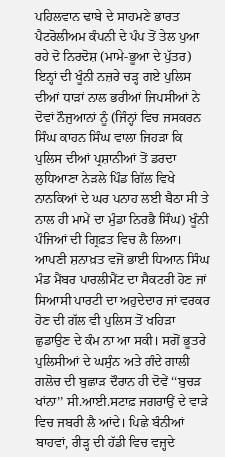ਪਹਿਲਵਾਨ ਢਾਬੇ ਦੇ ਸਾਹਮਣੇ ਭਾਰਤ ਪੈਟਰੋਲੀਅਮ ਕੰਪਨੀ ਦੇ ਪੰਪ ਤੋਂ ਤੇਲ ਪੁਆ ਰਹੇ ਦੋ ਨਿਰਦੋਸ਼ (ਮਾਮੇ-ਭੂਆ ਦੇ ਪੁੱਤਰ) ਇਨ੍ਹਾਂ ਦੀ ਖੂੰਨੀ ਨਜ਼ਰੇ ਚੜ੍ਹ ਗਏ ਪੁਲਿਸ ਦੀਆਂ ਧਾੜਾਂ ਨਾਲ ਭਰੀਆਂ ਜਿਪਸੀਆਂ ਨੇ ਦੋਵਾਂ ਨੌਜੁਆਨਾਂ ਨੂੰ (ਜਿੰਨ੍ਹਾਂ ਵਿਚ ਜਸਕਰਨ ਸਿੰਘ ਕਾਹਨ ਸਿੰਘ ਵਾਲਾ ਜਿਹੜਾ ਕਿ ਪੁਲਿਸ ਦੀਆਂ ਪ੍ਰਸ਼ਾਨੀਆਂ ਤੋਂ ਡਰਦਾ ਲੁਧਿਆਣਾ ਨੇੜਲੇ ਪਿੰਡ ਗਿੱਲ ਵਿਖੇ ਨਾਨਕਿਆਂ ਦੇ ਘਰ ਪਨਾਹ ਲਈ ਬੈਠਾ ਸੀ ਤੇ ਨਾਲ ਹੀ ਮਾਮੇਂ ਦਾ ਮੁੰਡਾ ਨਿਰਭੈ ਸਿੰਘ) ਖੂੰਨੀ ਪੰਜਿਆਂ ਦੀ ਗ੍ਰਿਫ਼ਤ ਵਿਚ ਲੈ ਲਿਆ। ਆਪਣੀ ਸ਼ਨਾਖ਼ਤ ਵਜੋਂ ਭਾਈ ਧਿਆਨ ਸਿੰਘ ਮੰਡ ਮੈਂਬਰ ਪਾਰਲੀਮੈਂਟ ਦਾ ਸੈਕਟਰੀ ਹੋਣ ਜਾਂ ਸਿਆਸੀ ਪਾਰਟੀ ਦਾ ਅਹੁਦੇਦਾਰ ਜਾਂ ਵਰਕਰ ਹੋਣ ਦੀ ਗੱਲ ਵੀ ਪੁਲਿਸ ਤੋਂ ਖਹਿੜਾ ਛੁਡਾਉਣ ਦੇ ਕੰਮ ਨਾ ਆ ਸਕੀ। ਸਗੋਂ ਭੂਤਰੇ ਪੁਲਿਸੀਆਂ ਦੇ ਘਸੁੰਨ ਅਤੇ ਗੰਦੇ ਗਾਲੀ ਗਲੋਚ ਦੀ ਬੁਛਾੜ ਦੌਰਾਨ ਹੀ ਦੋਵੇਂ ‘‘ਬੁਚੜ ਖਾਂਨਾ’’ ਸੀ.ਆਈ.ਸਟਾਫ਼ ਜਗਰਾਉਂ ਦੇ ਵਾੜੇ ਵਿਚ ਜਬਰੀ ਲੈ ਆਂਦੇ। ਪਿਛੇ ਬੰਨੀਆਂ ਬਾਹਵਾਂ, ਰੀੜ੍ਹ ਦੀ ਹੱਡੀ ਵਿਚ ਵਜ੍ਹਦੇ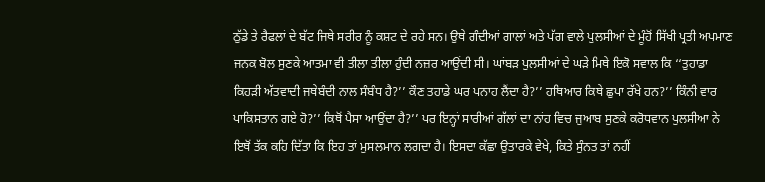ਠੁੱਡੇ ਤੇ ਰੈਫਲਾਂ ਦੇ ਬੱਟ ਜਿਥੇ ਸਰੀਰ ਨੂੰ ਕਸ਼ਟ ਦੇ ਰਹੇ ਸਨ। ਉਥੇ ਗੰਦੀਆਂ ਗਾਲਾਂ ਅਤੇ ਪੱਗ ਵਾਲੇ ਪੁਲਸੀਆਂ ਦੇ ਮੂੰਹੋਂ ਸਿੱਖੀ ਪ੍ਰਤੀ ਅਪਮਾਣ ਜਨਕ ਬੋਲ ਸੁਣਕੇ ਆਤਮਾ ਵੀ ਤੀਲਾ ਤੀਲਾ ਹੁੰਦੀ ਨਜ਼ਰ ਆਉਂਦੀ ਸੀ। ਘਾਂਬੜ ਪੁਲਸੀਆਂ ਦੇ ਘੜੇ ਮਿਥੇ ਇਕੋ ਸਵਾਲ ਕਿ ‘‘ਤੁਹਾਡਾ ਕਿਹੜੀ ਅੱਤਵਾਦੀ ਜਥੇਬੰਦੀ ਨਾਲ ਸੰਬੰਧ ਹੈ?’’ ਕੌਣ ਤਹਾਡੇ ਘਰ ਪਨਾਹ ਲੈਂਦਾ ਹੈ?’’ ਹਥਿਆਰ ਕਿਥੇ ਛੁਪਾ ਰੱਖੇ ਹਨ?’’ ਕਿੰਨੀ ਵਾਰ ਪਾਕਿਸਤਾਨ ਗਏ ਹੋ?’’ ਕਿਥੋਂ ਪੈਸਾ ਆਉਂਦਾ ਹੈ?’’ ਪਰ ਇਨ੍ਹਾਂ ਸਾਰੀਆਂ ਗੱਲਾਂ ਦਾ ਨਾਂਹ ਵਿਚ ਜੁਆਬ ਸੁਣਕੇ ਕਰੋਧਵਾਨ ਪੁਲਸੀਆ ਨੇ ਇਥੋਂ ਤੱਕ ਕਹਿ ਦਿੱਤਾ ਕਿ ਇਹ ਤਾਂ ਮੁਸਲਮਾਨ ਲਗਦਾ ਹੈ। ਇਸਦਾ ਕੱਛਾ ਉਤਾਰਕੇ ਵੇਖੇ, ਕਿਤੇ ਸੁੰਨਤ ਤਾਂ ਨਹੀਂ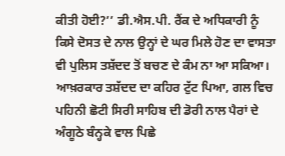ਕੀਤੀ ਹੋਈ?’’ ਡੀ.ਐਸ.ਪੀ. ਰੈਂਕ ਦੇ ਅਧਿਕਾਰੀ ਨੂੰ ਕਿਸੇ ਦੋਸਤ ਦੇ ਨਾਲ ਉਨ੍ਹਾਂ ਦੇ ਘਰ ਮਿਲੇ ਹੋਣ ਦਾ ਵਾਸਤਾ ਵੀ ਪੁਲਿਸ ਤਸ਼ੱਦਦ ਤੋਂ ਬਚਣ ਦੇ ਕੰਮ ਨਾ ਆ ਸਕਿਆ। ਆਖ਼ਰਕਾਰ ਤਸ਼ੱਦਦ ਦਾ ਕਹਿਰ ਟੁੱਟ ਪਿਆ, ਗਲ ਵਿਚ ਪਹਿਨੀ ਛੋਟੀ ਸਿਰੀ ਸਾਹਿਬ ਦੀ ਡੋਰੀ ਨਾਲ ਪੈਰਾਂ ਦੇ ਅੰਗੂਠੇ ਬੰਨ੍ਹਕੇ ਵਾਲ ਪਿਛੇ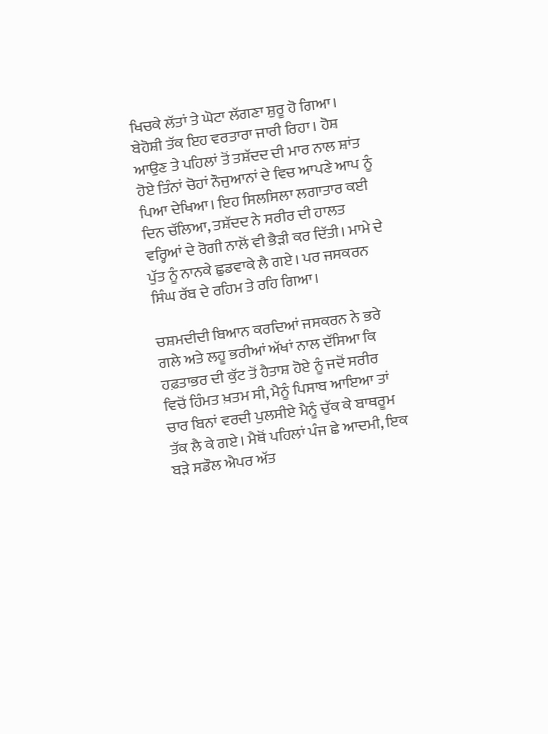ਖਿਚਕੇ ਲੱਤਾਂ ਤੇ ਘੋਟਾ ਲੱਗਣਾ ਸ਼ੁਰੂ ਹੋ ਗਿਆ। ਬੇਹੋਸ਼ੀ ਤੱਕ ਇਹ ਵਰਤਾਰਾ ਜਾਰੀ ਰਿਹਾ। ਹੋਸ਼ ਆਉਣ ਤੇ ਪਹਿਲਾਂ ਤੋਂ ਤਸ਼ੱਦਦ ਦੀ ਮਾਰ ਨਾਲ ਸ਼ਾਂਤ ਹੋਏ ਤਿੰਨਾਂ ਚੋਹਾਂ ਨੌਜੁਆਨਾਂ ਦੇ ਵਿਚ ਆਪਣੇ ਆਪ ਨੂੰ ਪਿਆ ਦੇਖਿਆ। ਇਹ ਸਿਲਸਿਲਾ ਲਗਾਤਾਰ ਕਈ ਦਿਨ ਚੱਲਿਆ, ਤਸ਼ੱਦਦ ਨੇ ਸਰੀਰ ਦੀ ਹਾਲਤ ਵਰ੍ਹਿਆਂ ਦੇ ਰੋਗੀ ਨਾਲੋਂ ਵੀ ਭੈੜੀ ਕਰ ਦਿੱਤੀ। ਮਾਮੇ ਦੇ ਪੁੱਤ ਨੂੰ ਨਾਨਕੇ ਛੁਡਵਾਕੇ ਲੈ ਗਏ। ਪਰ ਜਸਕਰਨ ਸਿੰਘ ਰੱਬ ਦੇ ਰਹਿਮ ਤੇ ਰਹਿ ਗਿਆ।

ਚਸ਼ਮਦੀਦੀ ਬਿਆਨ ਕਰਦਿਆਂ ਜਸਕਰਨ ਨੇ ਭਰੇ ਗਲੇ ਅਤੇ ਲਹੂ ਭਰੀਆਂ ਅੱਖਾਂ ਨਾਲ ਦੱਸਿਆ ਕਿ ਹਫ਼ਤਾਭਰ ਦੀ ਕੁੱਟ ਤੋਂ ਹੈਤਾਸ਼ ਹੋਏ ਨੂੰ ਜਦੋਂ ਸਰੀਰ ਵਿਚੋਂ ਹਿੰਮਤ ਖ਼ਤਮ ਸੀ, ਮੈਨੂੰ ਪਿਸਾਬ ਆਇਆ ਤਾਂ ਚਾਰ ਬਿਨਾਂ ਵਰਦੀ ਪੁਲਸੀਏ ਮੈਨੂੰ ਚੁੱਕ ਕੇ ਬਾਥਰੂਮ ਤੱਕ ਲੈ ਕੇ ਗਏ। ਮੈਥੋਂ ਪਹਿਲਾਂ ਪੰਜ ਛੇ ਆਦਮੀ, ਇਕ ਬੜੇ ਸਡੌਲ ਐਪਰ ਅੱਤ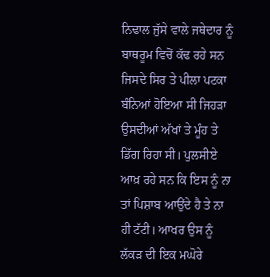ਨਿਢਾਲ ਜੁੱਸੇ ਵਾਲੇ ਜਥੇਦਾਰ ਨੂੰ ਬਾਥਰੂਮ ਵਿਚੋਂ ਕੱਢ ਰਹੇ ਸਨ ਜਿਸਦੇ ਸਿਰ ਤੇ ਪੀਲਾ ਪਟਕਾ ਬੰਨਿਆਂ ਹੋਇਆ ਸੀ ਜਿਹੜਾ ਉਸਦੀਆਂ ਅੱਖਾਂ ਤੇ ਮੂੰਹ ਤੇ ਡਿੱਗ ਰਿਹਾ ਸੀ। ਪੁਲਸੀਏ ਆਖ਼ ਰਹੇ ਸਨ ਕਿ ਇਸ ਨੂੰ ਨਾ ਤਾਂ ਪਿਸ਼ਾਬ ਆਉਂਦੇ ਹੈ ਤੇ ਨਾ ਹੀ ਟੱਟੀ। ਆਖਰ ਉਸ ਨੂੰ ਲੱਕੜ ਦੀ ਇਕ ਮਘੋਰੇ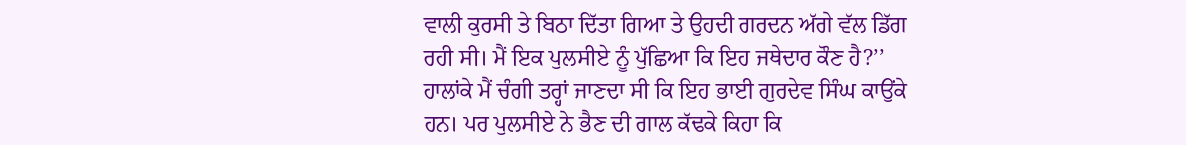ਵਾਲੀ ਕੁਰਸੀ ਤੇ ਬਿਠਾ ਦਿੱਤਾ ਗਿਆ ਤੇ ਉਹਦੀ ਗਰਦਨ ਅੱਗੇ ਵੱਲ ਡਿੱਗ ਰਹੀ ਸੀ। ਮੈਂ ਇਕ ਪੁਲਸੀਏ ਨੂੰ ਪੁੱਛਿਆ ਕਿ ਇਹ ਜਥੇਦਾਰ ਕੌਣ ਹੈ?’’ ਹਾਲਾਂਕੇ ਮੈਂ ਚੰਗੀ ਤਰ੍ਹਾਂ ਜਾਣਦਾ ਸੀ ਕਿ ਇਹ ਭਾਈ ਗੁਰਦੇਵ ਸਿੰਘ ਕਾਉਂਕੇ ਹਨ। ਪਰ ਪੁਲਸੀਏ ਨੇ ਭੈਣ ਦੀ ਗਾਲ ਕੱਢਕੇ ਕਿਹਾ ਕਿ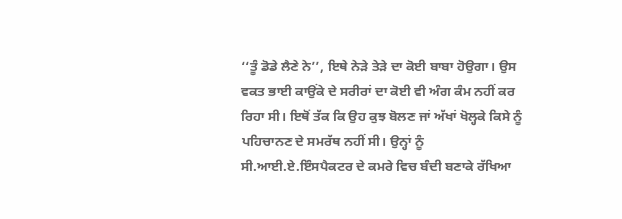‘‘ਤੂੰ ਡੋਡੇ ਲੈਣੇ ਨੇ’’, ਇਥੇ ਨੇੜੇ ਤੇੜੇ ਦਾ ਕੋਈ ਬਾਬਾ ਹੋਉਗਾ। ਉਸ ਵਕਤ ਭਾਈ ਕਾਉਂਕੇ ਦੇ ਸਰੀਰਾਂ ਦਾ ਕੋਈ ਵੀ ਅੰਗ ਕੰਮ ਨਹੀਂ ਕਰ ਰਿਹਾ ਸੀ। ਇਥੋਂ ਤੱਕ ਕਿ ਉਹ ਕੁਝ ਬੋਲਣ ਜਾਂ ਅੱਖਾਂ ਖੋਲ੍ਹਕੇ ਕਿਸੇ ਨੂੰ ਪਹਿਚਾਨਣ ਦੇ ਸਮਰੱਥ ਨਹੀਂ ਸੀ। ਉਨ੍ਹਾਂ ਨੂੰ ਸੀ.ਆਈ.ਏ.ਇੰਸਪੈਕਟਰ ਦੇ ਕਮਰੇ ਵਿਚ ਬੰਦੀ ਬਣਾਕੇ ਰੱਖਿਆ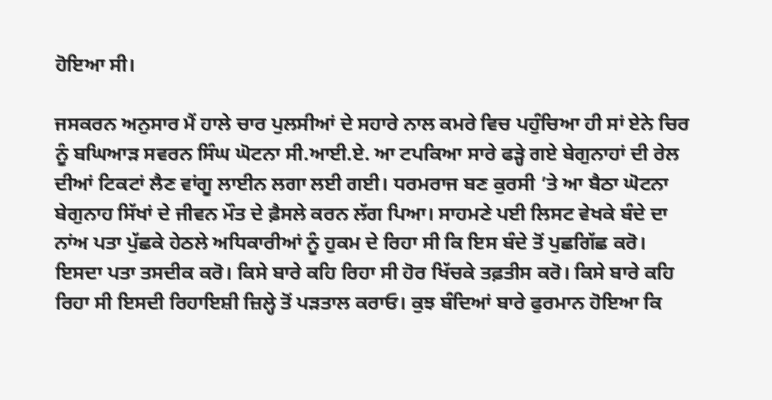ਹੋਇਆ ਸੀ।

ਜਸਕਰਨ ਅਨੁਸਾਰ ਮੈਂ ਹਾਲੇ ਚਾਰ ਪੁਲਸੀਆਂ ਦੇ ਸਹਾਰੇ ਨਾਲ ਕਮਰੇ ਵਿਚ ਪਹੁੰਚਿਆ ਹੀ ਸਾਂ ਏਨੇ ਚਿਰ ਨੂੰ ਬਘਿਆੜ ਸਵਰਨ ਸਿੰਘ ਘੋਟਨਾ ਸੀ.ਆਈ.ਏ. ਆ ਟਪਕਿਆ ਸਾਰੇ ਫੜ੍ਹੇ ਗਏ ਬੇਗੁਨਾਹਾਂ ਦੀ ਰੇਲ ਦੀਆਂ ਟਿਕਟਾਂ ਲੈਣ ਵਾਂਗੂ ਲਾਈਨ ਲਗਾ ਲਈ ਗਈ। ਧਰਮਰਾਜ ਬਣ ਕੁਰਸੀ ’ਤੇ ਆ ਬੈਠਾ ਘੋਟਨਾ ਬੇਗੁਨਾਹ ਸਿੱਖਾਂ ਦੇ ਜੀਵਨ ਮੌਤ ਦੇ ਫ਼ੈਸਲੇ ਕਰਨ ਲੱਗ ਪਿਆ। ਸਾਹਮਣੇ ਪਈ ਲਿਸਟ ਵੇਖਕੇ ਬੰਦੇ ਦਾ ਨਾਂਅ ਪਤਾ ਪੁੱਛਕੇ ਹੇਠਲੇ ਅਧਿਕਾਰੀਆਂ ਨੂੰ ਹੁਕਮ ਦੇ ਰਿਹਾ ਸੀ ਕਿ ਇਸ ਬੰਦੇ ਤੋਂ ਪੁਛਗਿੱਛ ਕਰੋ। ਇਸਦਾ ਪਤਾ ਤਸਦੀਕ ਕਰੋ। ਕਿਸੇ ਬਾਰੇ ਕਹਿ ਰਿਹਾ ਸੀ ਹੋਰ ਖਿੱਚਕੇ ਤਫ਼ਤੀਸ ਕਰੋ। ਕਿਸੇ ਬਾਰੇ ਕਹਿ ਰਿਹਾ ਸੀ ਇਸਦੀ ਰਿਹਾਇਸ਼ੀ ਜ਼ਿਲ੍ਹੇ ਤੋਂ ਪੜਤਾਲ ਕਰਾਓ। ਕੁਝ ਬੰਦਿਆਂ ਬਾਰੇ ਫੁਰਮਾਨ ਹੋਇਆ ਕਿ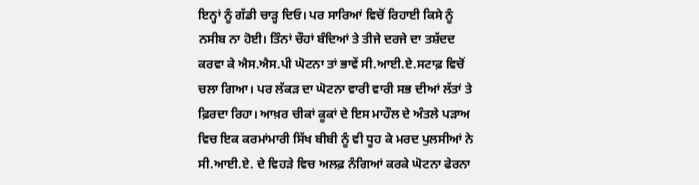ਇਨ੍ਹਾਂ ਨੂੰ ਗੱਡੀ ਚਾੜ੍ਹ ਦਿਓ। ਪਰ ਸਾਰਿਆਂ ਵਿਚੋਂ ਰਿਹਾਈ ਕਿਸੇ ਨੂੰ ਨਸੀਬ ਨਾ ਹੋਈ। ਤਿੰਨਾਂ ਚੌਹਾਂ ਬੰਦਿਆਂ ਤੇ ਤੀਜੇ ਦਰਜੇ ਦਾ ਤਸ਼ੱਦਦ ਕਰਵਾ ਕੇ ਐਸ.ਐਸ.ਪੀ ਘੋਟਨਾ ਤਾਂ ਭਾਵੇਂ ਸੀ.ਆਈ.ਏ.ਸਟਾਫ਼ ਵਿਚੋਂ ਚਲਾ ਗਿਆ। ਪਰ ਲੱਕੜ ਦਾ ਘੋਟਨਾ ਵਾਰੀ ਵਾਰੀ ਸਭ ਦੀਆਂ ਲੱਤਾਂ ਤੇ ਫ਼ਿਰਦਾ ਰਿਹਾ। ਆਖ਼ਰ ਚੀਕਾਂ ਕੂਕਾਂ ਦੇ ਇਸ ਮਾਹੌਲ ਦੇ ਅੰਤਲੇ ਪੜਾਅ ਵਿਚ ਇਕ ਕਰਮਾਂਮਾਰੀ ਸਿੱਖ ਬੀਬੀ ਨੂੰ ਵੀ ਧੂਹ ਕੇ ਮਰਦ ਪੁਲਸੀਆਂ ਨੇ ਸੀ.ਆਈ.ਏ. ਦੇ ਵਿਹੜੇ ਵਿਚ ਅਲਫ਼ ਨੰਗਿਆਂ ਕਰਕੇ ਘੋਟਨਾ ਫੇਰਨਾ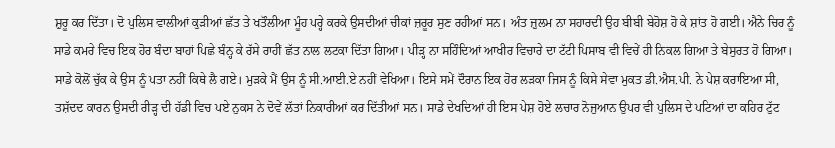ਸ਼ੁਰੂ ਕਰ ਦਿੱਤਾ। ਦੋ ਪੁਲਿਸ ਵਾਲੀਆਂ ਕੁੜੀਆਂ ਛੱਤ ਤੇ ਖਤੌਲੀਆ ਮੂੰਹ ਪਰ੍ਹੇ ਕਰਕੇ ਉਸਦੀਆਂ ਚੀਕਾਂ ਜ਼ਰੂਰ ਸੁਣ ਰਹੀਆਂ ਸਨ। ਅੰਤ ਜ਼ੁਲਮ ਨਾ ਸਹਾਰਦੀ ਉਹ ਬੀਬੀ ਬੇਹੋਸ਼ ਹੋ ਕੇ ਸ਼ਾਂਤ ਹੋ ਗਈ। ਐਨੇ ਚਿਰ ਨੂੰ ਸਾਡੇ ਕਮਰੇ ਵਿਚ ਇਕ ਹੋਰ ਬੰਦਾ ਬਾਹਾਂ ਪਿਛੇ ਬੰਨ੍ਹ ਕੇ ਰੱਸੇ ਰਾਹੀਂ ਛੱਤ ਨਾਲ ਲਟਕਾ ਦਿੱਤਾ ਗਿਆ। ਪੀੜ੍ਹ ਨਾ ਸਹਿੰਦਿਆਂ ਆਖੀਰ ਵਿਚਾਰੇ ਦਾ ਟੱਟੀ ਪਿਸਾਬ ਵੀ ਵਿਚੇਂ ਹੀ ਨਿਕਲ ਗਿਆ ਤੇ ਬੇਸੁਰਤ ਹੋ ਗਿਆ। ਸਾਡੇ ਕੋਲੋਂ ਚੁੱਕ ਕੇ ਉਸ ਨੂੰ ਪਤਾ ਨਹੀਂ ਕਿਥੇ ਲੈ ਗਏ। ਮੁੜਕੇ ਮੈਂ ਉਸ ਨੂੰ ਸੀ.ਆਈ.ਏ ਨਹੀਂ ਵੇਖਿਆ। ਇਸੇ ਸਮੇਂ ਦੌਰਾਨ ਇਕ ਹੋਰ ਲੜਕਾ ਜਿਸ ਨੂੰ ਕਿਸੇ ਸੇਵਾ ਮੁਕਤ ਡੀ.ਐਸ.ਪੀ. ਨੇ ਪੇਸ਼ ਕਰਾਇਆ ਸੀ, ਤਸ਼ੱਦਦ ਕਾਰਨ ਉਸਦੀ ਰੀੜ੍ਹ ਦੀ ਹੱਡੀ ਵਿਚ ਪਏ ਨੁਕਸ ਨੇ ਦੋਵੇਂ ਲੱਤਾਂ ਨਿਕਾਰੀਆਂ ਕਰ ਦਿੱਤੀਆਂ ਸਨ। ਸਾਡੇ ਦੇਖਦਿਆਂ ਹੀ ਇਸ ਪੇਸ਼ ਹੋਏ ਲਚਾਰ ਨੋਜੁਆਨ ਉਪਰ ਵੀ ਪੁਲਿਸ ਦੇ ਪਟਿਆਂ ਦਾ ਕਹਿਰ ਟੁੱਟ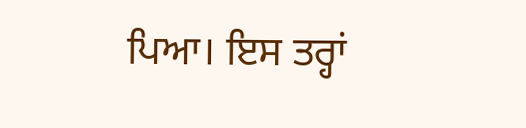ਪਿਆ। ਇਸ ਤਰ੍ਹਾਂ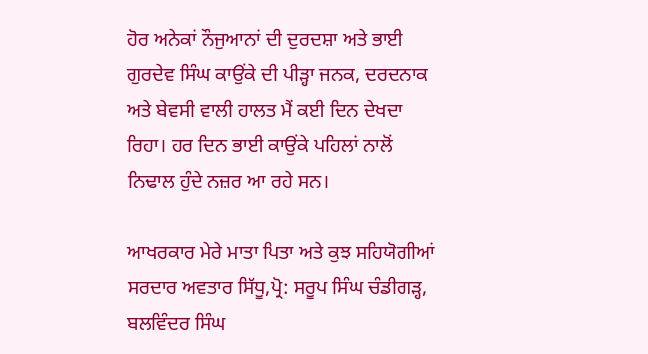ਹੋਰ ਅਨੇਕਾਂ ਨੌਜੁਆਨਾਂ ਦੀ ਦੁਰਦਸ਼ਾ ਅਤੇ ਭਾਈ ਗੁਰਦੇਵ ਸਿੰਘ ਕਾਉਂਕੇ ਦੀ ਪੀੜ੍ਹਾ ਜਨਕ, ਦਰਦਨਾਕ ਅਤੇ ਬੇਵਸੀ ਵਾਲੀ ਹਾਲਤ ਮੈਂ ਕਈ ਦਿਨ ਦੇਖਦਾ ਰਿਹਾ। ਹਰ ਦਿਨ ਭਾਈ ਕਾਉਂਕੇ ਪਹਿਲਾਂ ਨਾਲੋਂ ਨਿਢਾਲ ਹੁੰਦੇ ਨਜ਼ਰ ਆ ਰਹੇ ਸਨ।

ਆਖਰਕਾਰ ਮੇਰੇ ਮਾਤਾ ਪਿਤਾ ਅਤੇ ਕੁਝ ਸਹਿਯੋਗੀਆਂ ਸਰਦਾਰ ਅਵਤਾਰ ਸਿੱਧੂ,ਪ੍ਰੋ: ਸਰੂਪ ਸਿੰਘ ਚੰਡੀਗੜ੍ਹ, ਬਲਵਿੰਦਰ ਸਿੰਘ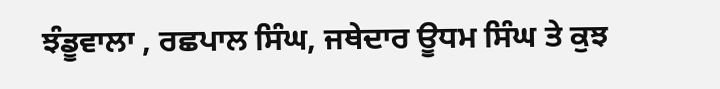ਝੰਡੂਵਾਲਾ , ਰਛਪਾਲ ਸਿੰਘ, ਜਥੇਦਾਰ ਊਧਮ ਸਿੰਘ ਤੇ ਕੁਝ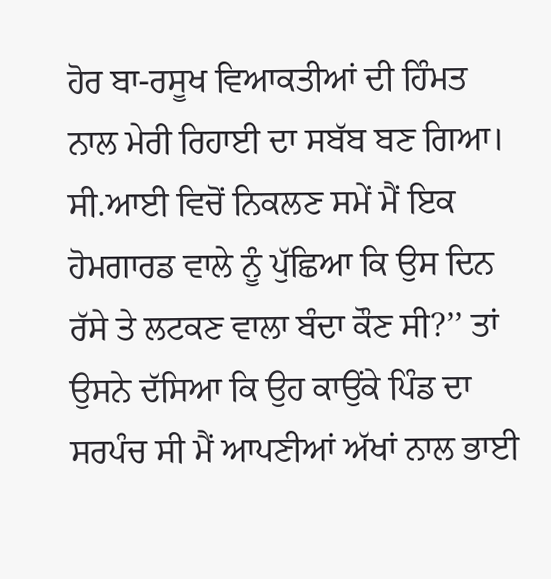ਹੋਰ ਬਾ-ਰਸੂਖ ਵਿਆਕਤੀਆਂ ਦੀ ਹਿੰਮਤ ਨਾਲ ਮੇਰੀ ਰਿਹਾਈ ਦਾ ਸਬੱਬ ਬਣ ਗਿਆ। ਸੀ.ਆਈ ਵਿਚੋਂ ਨਿਕਲਣ ਸਮੇਂ ਮੈਂ ਇਕ ਹੋਮਗਾਰਡ ਵਾਲੇ ਨੂੰ ਪੁੱਛਿਆ ਕਿ ਉਸ ਦਿਨ ਰੱਸੇ ਤੇ ਲਟਕਣ ਵਾਲਾ ਬੰਦਾ ਕੌਣ ਸੀ?’’ ਤਾਂ ਉਸਨੇ ਦੱਸਿਆ ਕਿ ਉਹ ਕਾਉਂਕੇ ਪਿੰਡ ਦਾ ਸਰਪੰਚ ਸੀ ਮੈਂ ਆਪਣੀਆਂ ਅੱਖਾਂ ਨਾਲ ਭਾਈ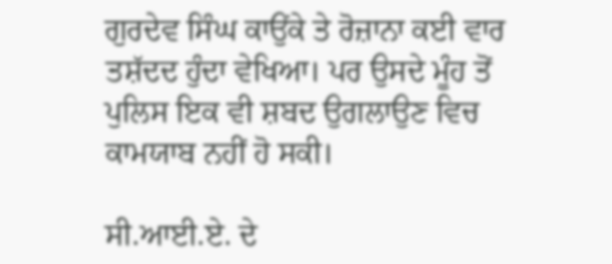ਗੁਰਦੇਵ ਸਿੰਘ ਕਾਉਂਕੇ ਤੇ ਰੋਜ਼ਾਨਾ ਕਈ ਵਾਰ ਤਸ਼ੱਦਦ ਹੁੰਦਾ ਵੇਖਿਆ। ਪਰ ਉਸਦੇ ਮੂੰਹ ਤੋਂ ਪੁਲਿਸ ਇਕ ਵੀ ਸ਼ਬਦ ਉਗਲਾਉਣ ਵਿਚ ਕਾਮਯਾਬ ਨਹੀਂ ਹੋ ਸਕੀ।

ਸੀ.ਆਈ.ਏ. ਦੇ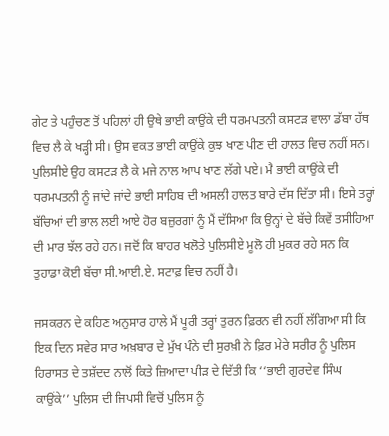ਗੇਟ ਤੇ ਪਹੁੰਚਣ ਤੋਂ ਪਹਿਲਾਂ ਹੀ ਉਥੇ ਭਾਈ ਕਾਉਂਕੇ ਦੀ ਧਰਮਪਤਨੀ ਕਸਟੜ ਵਾਲਾ ਡੱਬਾ ਹੱਥ ਵਿਚ ਲੈ ਕੇ ਖੜ੍ਹੀ ਸੀ। ਉਸ ਵਕਤ ਭਾਈ ਕਾਉਂਕੇ ਕੁਝ ਖਾਣ ਪੀਣ ਦੀ ਹਾਲਤ ਵਿਚ ਨਹੀਂ ਸਨ। ਪੁਲਿਸੀਏ ਉਹ ਕਸਟੜ ਲੈ ਕੇ ਮਜੇ ਨਾਲ ਆਪ ਖਾਣ ਲੱਗੇ ਪਏ। ਮੈ ਭਾਈ ਕਾਉਂਕੇ ਦੀ ਧਰਮਪਤਨੀ ਨੂੰ ਜਾਂਦੇ ਜਾਂਦੇ ਭਾਈ ਸਾਹਿਬ ਦੀ ਅਸਲੀ ਹਾਲਤ ਬਾਰੇ ਦੱਸ ਦਿੱਤਾ ਸੀ। ਇਸੇ ਤਰ੍ਹਾਂ ਬੱਚਿਆਂ ਦੀ ਭਾਲ ਲਈ ਆਏ ਹੋਰ ਬਜ਼ੁਰਗਾਂ ਨੂੰ ਮੈਂ ਦੱਸਿਆ ਕਿ ਉਨ੍ਹਾਂ ਦੇ ਬੱਚੇ ਕਿਵੇਂ ਤਸੀਹਿਆ ਦੀ ਮਾਰ ਝੱਲ ਰਹੇ ਹਨ। ਜਦੋਂ ਕਿ ਬਾਹਰ ਖਲੋਤੇ ਪੁਲਿਸੀਏ ਮੂਲੋ ਹੀ ਮੁਕਰ ਰਹੇ ਸਨ ਕਿ ਤੁਹਾਡਾ ਕੋਈ ਬੱਚਾ ਸੀ.ਆਈ.ਏ. ਸਟਾਫ਼ ਵਿਚ ਨਹੀਂ ਹੈ।

ਜਸਕਰਨ ਦੇ ਕਹਿਣ ਅਨੁਸਾਰ ਹਾਲੇ ਮੈਂ ਪੂਰੀ ਤਰ੍ਹਾਂ ਤੁਰਨ ਫ਼ਿਰਨ ਵੀ ਨਹੀਂ ਲੱਗਿਆ ਸੀ ਕਿ ਇਕ ਦਿਨ ਸਵੇਰ ਸਾਰ ਅਖ਼ਬਾਰ ਦੇ ਮੁੱਖ ਪੰਨੇ ਦੀ ਸੁਰਖ਼ੀ ਨੇ ਫ਼ਿਰ ਮੇਰੇ ਸਰੀਰ ਨੂੰ ਪੁਲਿਸ ਹਿਰਾਸਤ ਦੇ ਤਸ਼ੱਦਦ ਨਾਲੋਂ ਕਿਤੇ ਜ਼ਿਆਦਾ ਪੀੜ ਦੇ ਦਿੱਤੀ ਕਿ ‘‘ਭਾਈ ਗੁਰਦੇਵ ਸਿੰਘ ਕਾਉਂਕੇ’’ ਪੁਲਿਸ ਦੀ ਜਿਪਸੀ ਵਿਚੋਂ ਪੁਲਿਸ ਨੂੰ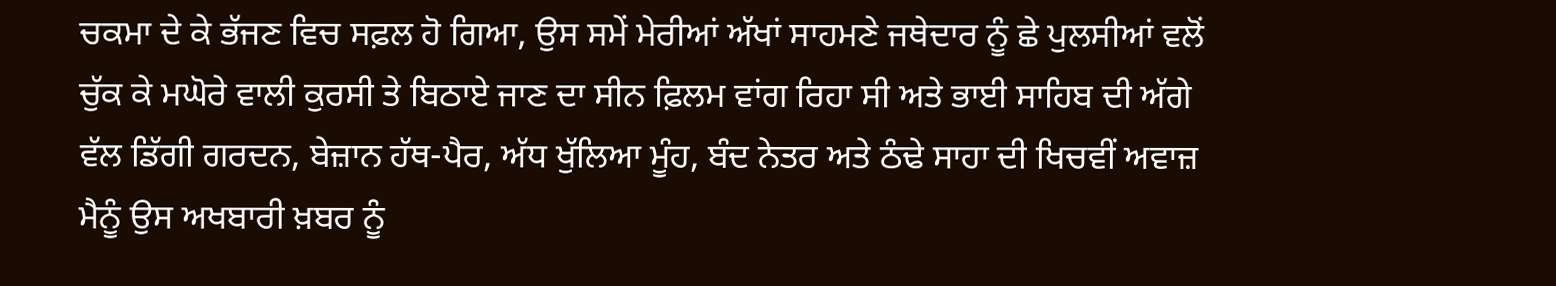ਚਕਮਾ ਦੇ ਕੇ ਭੱਜਣ ਵਿਚ ਸਫ਼ਲ ਹੋ ਗਿਆ, ਉਸ ਸਮੇਂ ਮੇਰੀਆਂ ਅੱਖਾਂ ਸਾਹਮਣੇ ਜਥੇਦਾਰ ਨੂੰ ਛੇ ਪੁਲਸੀਆਂ ਵਲੋਂ ਚੁੱਕ ਕੇ ਮਘੋਰੇ ਵਾਲੀ ਕੁਰਸੀ ਤੇ ਬਿਠਾਏ ਜਾਣ ਦਾ ਸੀਨ ਫ਼ਿਲਮ ਵਾਂਗ ਰਿਹਾ ਸੀ ਅਤੇ ਭਾਈ ਸਾਹਿਬ ਦੀ ਅੱਗੇ ਵੱਲ ਡਿੱਗੀ ਗਰਦਨ, ਬੇਜ਼ਾਨ ਹੱਥ-ਪੈਰ, ਅੱਧ ਖੁੱਲਿਆ ਮੂੰਹ, ਬੰਦ ਨੇਤਰ ਅਤੇ ਠੰਢੇ ਸਾਹਾ ਦੀ ਖਿਚਵੀਂ ਅਵਾਜ਼ ਮੈਨੂੰ ਉਸ ਅਖਬਾਰੀ ਖ਼ਬਰ ਨੂੰ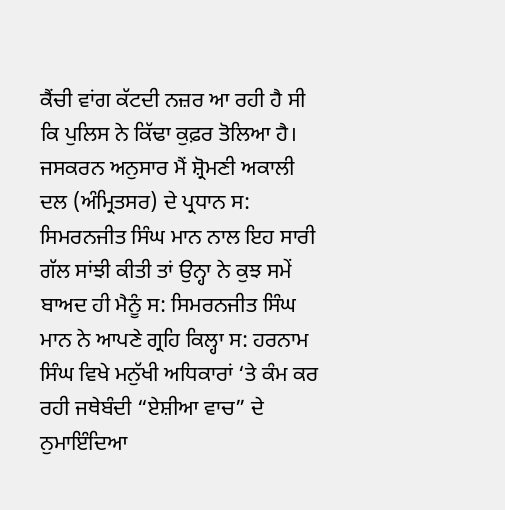ਕੈਂਚੀ ਵਾਂਗ ਕੱਟਦੀ ਨਜ਼ਰ ਆ ਰਹੀ ਹੈ ਸੀ ਕਿ ਪੁਲਿਸ ਨੇ ਕਿੱਢਾ ਕੁਫ਼ਰ ਤੋਲਿਆ ਹੈ। ਜਸਕਰਨ ਅਨੁਸਾਰ ਮੈਂ ਸ਼੍ਰੋਮਣੀ ਅਕਾਲੀ ਦਲ (ਅੰਮ੍ਰਿਤਸਰ) ਦੇ ਪ੍ਰਧਾਨ ਸ: ਸਿਮਰਨਜੀਤ ਸਿੰਘ ਮਾਨ ਨਾਲ ਇਹ ਸਾਰੀ ਗੱਲ ਸਾਂਝੀ ਕੀਤੀ ਤਾਂ ਉਨ੍ਹਾ ਨੇ ਕੁਝ ਸਮੇਂ ਬਾਅਦ ਹੀ ਮੈਨੂੰ ਸ: ਸਿਮਰਨਜੀਤ ਸਿੰਘ ਮਾਨ ਨੇ ਆਪਣੇ ਗ੍ਰਹਿ ਕਿਲ੍ਹਾ ਸ: ਹਰਨਾਮ ਸਿੰਘ ਵਿਖੇ ਮਨੁੱਖੀ ਅਧਿਕਾਰਾਂ ‘ਤੇ ਕੰਮ ਕਰ ਰਹੀ ਜਥੇਬੰਦੀ “ਏਸ਼ੀਆ ਵਾਚ” ਦੇ ਨੁਮਾਇੰਦਿਆ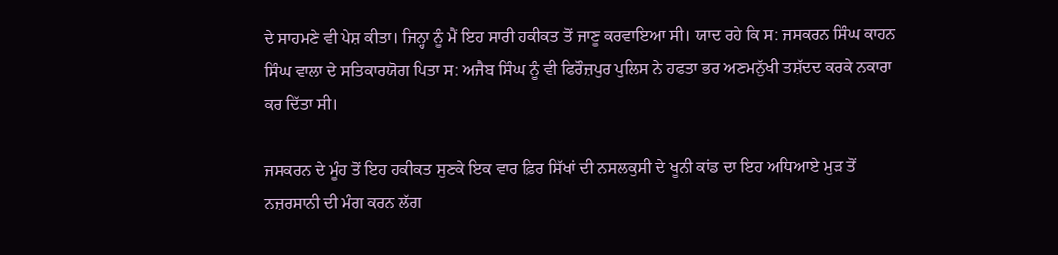ਦੇ ਸਾਹਮਣੇ ਵੀ ਪੇਸ਼ ਕੀਤਾ। ਜਿਨ੍ਹਾ ਨੂੰ ਮੈਂ ਇਹ ਸਾਰੀ ਹਕੀਕਤ ਤੋਂ ਜਾਣੂ ਕਰਵਾਇਆ ਸੀ। ਯਾਦ ਰਹੇ ਕਿ ਸ: ਜਸਕਰਨ ਸਿੰਘ ਕਾਹਨ ਸਿੰਘ ਵਾਲਾ ਦੇ ਸਤਿਕਾਰਯੋਗ ਪਿਤਾ ਸ: ਅਜੈਬ ਸਿੰਘ ਨੂੰ ਵੀ ਫਿਰੌਜ਼ਪੁਰ ਪੁਲਿਸ ਨੇ ਹਫਤਾ ਭਰ ਅਣਮਨੁੱਖੀ ਤਸ਼ੱਦਦ ਕਰਕੇ ਨਕਾਰਾ ਕਰ ਦਿੱਤਾ ਸੀ।

ਜਸਕਰਨ ਦੇ ਮੂੰਹ ਤੋਂ ਇਹ ਹਕੀਕਤ ਸੁਣਕੇ ਇਕ ਵਾਰ ਫ਼ਿਰ ਸਿੱਖਾਂ ਦੀ ਨਸਲਕੁਸੀ ਦੇ ਖੂਨੀ ਕਾਂਡ ਦਾ ਇਹ ਅਧਿਆਏ ਮੁੜ ਤੋਂ ਨਜ਼ਰਸਾਨੀ ਦੀ ਮੰਗ ਕਰਨ ਲੱਗ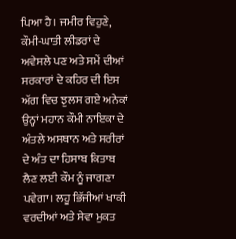ਪਿਆ ਹੈ। ਜਮੀਰ ਵਿਹੁਣੇ, ਕੌਮੀ-ਘਾਤੀ ਲੀਡਰਾਂ ਦੇ ਅਵੇਸਲੇ ਪਣ ਅਤੇ ਸਮੇਂ ਦੀਆਂ ਸਰਕਾਰਾਂ ਦੇ ਕਹਿਰ ਦੀ ਇਸ ਅੱਗ ਵਿਚ ਝੁਲਸ ਗਏ ਅਨੇਕਾਂ ਉਨ੍ਹਾਂ ਮਹਾਨ ਕੌਮੀ ਨਾਇਕਾ ਦੇ ਅੰਤਲੇ ਅਸਥਾਨ ਅਤੇ ਸਰੀਰਾਂ ਦੇ ਅੰਤ ਦਾ ਹਿਸਾਬ ਕਿਤਾਬ ਲੈਣ ਲਈ ਕੌਮ ਨੂੰ ਜਾਗਣਾ ਪਵੇਗਾ। ਲਹੂ ਭਿੱਜੀਆਂ ਖਾਕੀ ਵਰਦੀਆਂ ਅਤੇ ਸੇਵਾ ਮੁਕਤ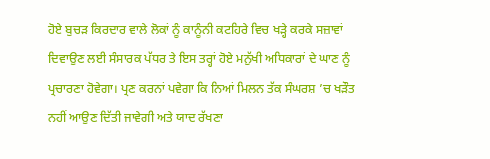ਹੋਏ ਬੁਚੜ ਕਿਰਦਾਰ ਵਾਲੇ ਲੋਕਾਂ ਨੂੰ ਕਾਨੂੰਨੀ ਕਟਹਿਰੇ ਵਿਚ ਖੜ੍ਹੇ ਕਰਕੇ ਸਜ਼ਾਵਾਂ ਦਿਵਾਉਣ ਲਈ ਸੰਸਾਰਕ ਪੱਧਰ ਤੇ ਇਸ ਤਰ੍ਹਾਂ ਹੋਏ ਮਨੁੱਖੀ ਅਧਿਕਾਰਾਂ ਦੇ ਘਾਣ ਨੂੰ ਪ੍ਰਚਾਰਣਾ ਹੋਵੇਗਾ। ਪ੍ਰਣ ਕਰਨਾਂ ਪਵੇਗਾ ਕਿ ਨਿਆਂ ਮਿਲਨ ਤੱਕ ਸੰਘਰਸ਼ ’ਚ ਖੜੌਤ ਨਹੀਂ ਆਉਣ ਦਿੱਤੀ ਜਾਵੇਗੀ ਅਤੇ ਯਾਦ ਰੱਖਣਾ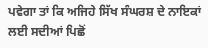ਪਵੇਗਾ ਤਾਂ ਕਿ ਅਜਿਹੇ ਸਿੱਖ ਸੰਘਰਸ਼ ਦੇ ਨਾਇਕਾਂ ਲਈ ਸਦੀਆਂ ਪਿਛੋਂ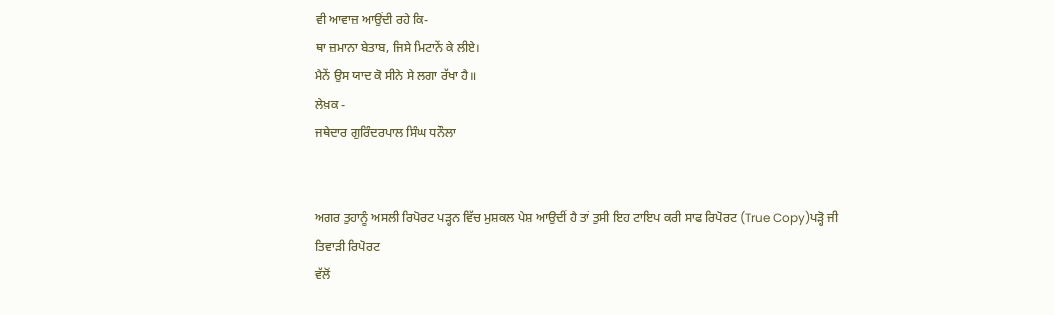ਵੀ ਆਵਾਜ਼ ਆਉਂਦੀ ਰਹੇ ਕਿ-
ਥਾ ਜ਼ਮਾਨਾ ਬੇਤਾਬ, ਜਿਸੇ ਮਿਟਾਨੇਂ ਕੇ ਲੀਏ।
ਮੈਨੇਂ ਉਸ ਯਾਦ ਕੋ ਸੀਨੇ ਸੇ ਲਗਾ ਰੱਖਾ ਹੈ॥
ਲੇਖ਼ਕ -
ਜਥੇਦਾਰ ਗੁਰਿੰਦਰਪਾਲ ਸਿੰਘ ਧਨੌਲਾ


ਅਗਰ ਤੁਹਾਨੂੰ ਅਸਲੀ ਰਿਪੋਰਟ ਪੜ੍ਹਨ ਵਿੱਚ ਮੁਸ਼ਕਲ ਪੇਸ਼ ਆਉਦੀਂ ਹੈ ਤਾਂ ਤੁਸੀ ਇਹ ਟਾਇਪ ਕਰੀ ਸਾਫ ਰਿਪੋਰਟ (True Copy)ਪੜ੍ਹੋ ਜੀ
ਤਿਵਾੜੀ ਰਿਪੋਰਟ
ਵੱਲੋਂ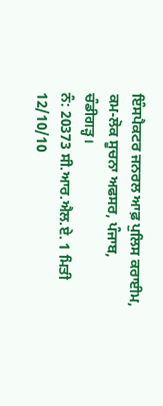ਇੰਸਪੈਕਟਰ ਜਨਰਲ ਆਫ਼ ਪੁਲਿਸ ਕਰਾਈਮ,
ਕਮ-ਲੋਕ ਸੂਚਨਾ ਅਫਸਰ, ਪੰਜਾਬ, ਚੰਡੀਗੜ੍ਹ।
ਨੰ: 20373 ਸੀ.ਆਰ.ਐਲ.ਏ. 1 ਮਿਤੀ 12/10/10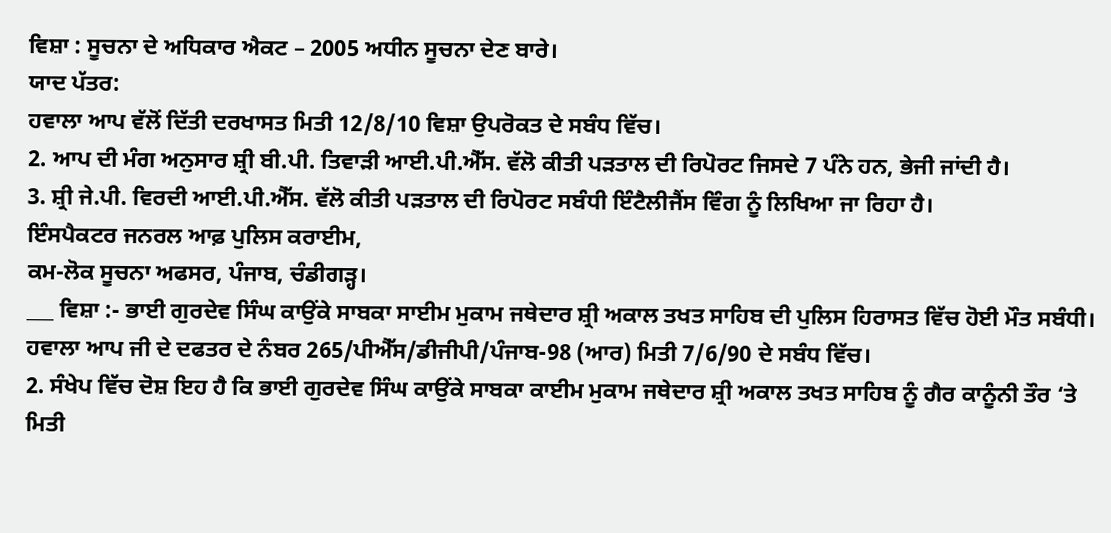ਵਿਸ਼ਾ : ਸੂਚਨਾ ਦੇ ਅਧਿਕਾਰ ਐਕਟ – 2005 ਅਧੀਨ ਸੂਚਨਾ ਦੇਣ ਬਾਰੇ।
ਯਾਦ ਪੱਤਰ:
ਹਵਾਲਾ ਆਪ ਵੱਲੋਂ ਦਿੱਤੀ ਦਰਖਾਸਤ ਮਿਤੀ 12/8/10 ਵਿਸ਼ਾ ਉਪਰੋਕਤ ਦੇ ਸਬੰਧ ਵਿੱਚ।
2. ਆਪ ਦੀ ਮੰਗ ਅਨੁਸਾਰ ਸ਼੍ਰੀ ਬੀ.ਪੀ. ਤਿਵਾੜੀ ਆਈ.ਪੀ.ਐੱਸ. ਵੱਲੋ ਕੀਤੀ ਪੜਤਾਲ ਦੀ ਰਿਪੋਰਟ ਜਿਸਦੇ 7 ਪੰਨੇ ਹਨ, ਭੇਜੀ ਜਾਂਦੀ ਹੈ।
3. ਸ਼੍ਰੀ ਜੇ.ਪੀ. ਵਿਰਦੀ ਆਈ.ਪੀ.ਐੱਸ. ਵੱਲੋ ਕੀਤੀ ਪੜਤਾਲ ਦੀ ਰਿਪੋਰਟ ਸਬੰਧੀ ਇੰਟੈਲੀਜੈਂਸ ਵਿੰਗ ਨੂੰ ਲਿਖਿਆ ਜਾ ਰਿਹਾ ਹੈ।
ਇੰਸਪੈਕਟਰ ਜਨਰਲ ਆਫ਼ ਪੁਲਿਸ ਕਰਾਈਮ,
ਕਮ-ਲੋਕ ਸੂਚਨਾ ਅਫਸਰ, ਪੰਜਾਬ, ਚੰਡੀਗੜ੍ਹ।
___ ਵਿਸ਼ਾ :- ਭਾਈ ਗੁਰਦੇਵ ਸਿੰਘ ਕਾਉਂਕੇ ਸਾਬਕਾ ਸਾਈਮ ਮੁਕਾਮ ਜਥੇਦਾਰ ਸ਼੍ਰੀ ਅਕਾਲ ਤਖਤ ਸਾਹਿਬ ਦੀ ਪੁਲਿਸ ਹਿਰਾਸਤ ਵਿੱਚ ਹੋਈ ਮੌਤ ਸਬੰਧੀ।
ਹਵਾਲਾ ਆਪ ਜੀ ਦੇ ਦਫਤਰ ਦੇ ਨੰਬਰ 265/ਪੀਐੱਸ/ਡੀਜੀਪੀ/ਪੰਜਾਬ-98 (ਆਰ) ਮਿਤੀ 7/6/90 ਦੇ ਸਬੰਧ ਵਿੱਚ।
2. ਸੰਖੇਪ ਵਿੱਚ ਦੋਸ਼ ਇਹ ਹੈ ਕਿ ਭਾਈ ਗੁਰਦੇਵ ਸਿੰਘ ਕਾਉਂਕੇ ਸਾਬਕਾ ਕਾਈਮ ਮੁਕਾਮ ਜਥੇਦਾਰ ਸ਼੍ਰੀ ਅਕਾਲ ਤਖਤ ਸਾਹਿਬ ਨੂੰ ਗੈਰ ਕਾਨੂੰਨੀ ਤੌਰ ‘ਤੇ ਮਿਤੀ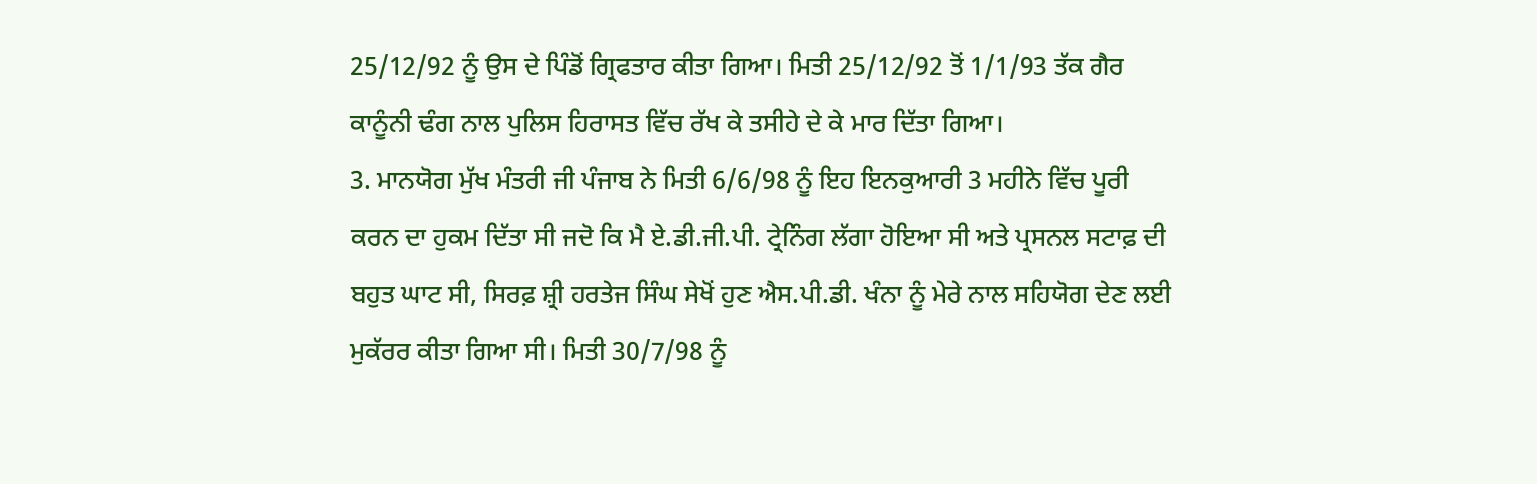25/12/92 ਨੂੰ ਉਸ ਦੇ ਪਿੰਡੋਂ ਗ੍ਰਿਫਤਾਰ ਕੀਤਾ ਗਿਆ। ਮਿਤੀ 25/12/92 ਤੋਂ 1/1/93 ਤੱਕ ਗੈਰ ਕਾਨੂੰਨੀ ਢੰਗ ਨਾਲ ਪੁਲਿਸ ਹਿਰਾਸਤ ਵਿੱਚ ਰੱਖ ਕੇ ਤਸੀਹੇ ਦੇ ਕੇ ਮਾਰ ਦਿੱਤਾ ਗਿਆ।
3. ਮਾਨਯੋਗ ਮੁੱਖ ਮੰਤਰੀ ਜੀ ਪੰਜਾਬ ਨੇ ਮਿਤੀ 6/6/98 ਨੂੰ ਇਹ ਇਨਕੁਆਰੀ 3 ਮਹੀਨੇ ਵਿੱਚ ਪੂਰੀ ਕਰਨ ਦਾ ਹੁਕਮ ਦਿੱਤਾ ਸੀ ਜਦੋ ਕਿ ਮੈ ਏ.ਡੀ.ਜੀ.ਪੀ. ਟ੍ਰੇਨਿੰਗ ਲੱਗਾ ਹੋਇਆ ਸੀ ਅਤੇ ਪ੍ਰਸਨਲ ਸਟਾਫ਼ ਦੀ ਬਹੁਤ ਘਾਟ ਸੀ, ਸਿਰਫ਼ ਸ਼੍ਰੀ ਹਰਤੇਜ ਸਿੰਘ ਸੇਖੋਂ ਹੁਣ ਐਸ.ਪੀ.ਡੀ. ਖੰਨਾ ਨੂੰ ਮੇਰੇ ਨਾਲ ਸਹਿਯੋਗ ਦੇਣ ਲਈ ਮੁਕੱਰਰ ਕੀਤਾ ਗਿਆ ਸੀ। ਮਿਤੀ 30/7/98 ਨੂੰ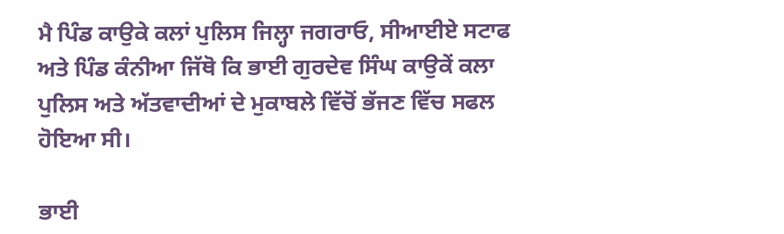ਮੈ ਪਿੰਡ ਕਾਉਕੇ ਕਲਾਂ ਪੁਲਿਸ ਜਿਲ੍ਹਾ ਜਗਰਾਓ, ਸੀਆਈਏ ਸਟਾਫ ਅਤੇ ਪਿੰਡ ਕੰਨੀਆ ਜਿੱਥੋ ਕਿ ਭਾਈ ਗੁਰਦੇਵ ਸਿੰਘ ਕਾਉਕੇਂ ਕਲਾ ਪੁਲਿਸ ਅਤੇ ਅੱਤਵਾਦੀਆਂ ਦੇ ਮੁਕਾਬਲੇ ਵਿੱਚੋਂ ਭੱਜਣ ਵਿੱਚ ਸਫਲ ਹੋਇਆ ਸੀ।

ਭਾਈ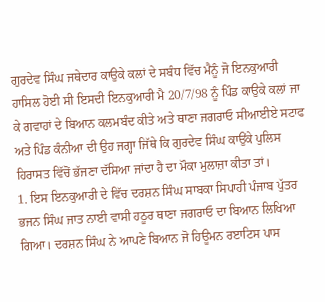ਗੁਰਦੇਵ ਸਿੰਘ ਜਥੇਦਾਰ ਕਾਉਕੇ ਕਲਾਂ ਦੇ ਸਬੰਧ ਵਿੱਚ ਮੈਨੂੰ ਜੋ ਇਨਕੁਆਰੀ ਹਾਸਿਲ ਹੋਈ ਸੀ ਇਸਦੀ ਇਨਕੁਆਰੀ ਮੈ 20/7/98 ਨੂੰ ਪਿੰਡ ਕਾਉਕੇ ਕਲਾਂ ਜਾ ਕੇ ਗਵਾਹਾਂ ਦੇ ਬਿਆਨ ਕਲਮਬੰਦ ਕੀਤੇ ਅਤੇ ਥਾਣਾ ਜਗਰਾਓ ਸੀਆਈਏ ਸਟਾਫ ਅਤੇ ਪਿੰਡ ਕੰਨੀਆ ਦੀ ਉਹ ਜਗ੍ਹਾ ਜਿੱਥੇ ਕਿ ਗੁਰਦੇਵ ਸਿੰਘ ਕਾਉਂਕੇ ਪੁਲਿਸ ਹਿਰਾਸਤ ਵਿੱਚੋਂ ਭੱਜਣਾ ਦੱਸਿਆ ਜਾਂਦਾ ਹੈ ਦਾ ਮੌਕਾ ਮੁਲਾਜ਼ਾ ਕੀਤਾ ਤਾਂ।
1. ਇਸ ਇਨਕੁਆਰੀ ਦੇ ਵਿੱਚ ਦਰਸ਼ਨ ਸਿੰਘ ਸਾਬਕਾ ਸਿਪਾਹੀ ਪੰਜਾਬ ਪੁੱਤਰ ਭਜਨ ਸਿੰਘ ਜਾਤ ਨਾਈ ਵਾਸੀ ਹਠੂਰ ਥਾਣਾ ਜਗਰਾਓ ਦਾ ਬਿਆਨ ਲਿਖਿਆ ਗਿਆ। ਦਰਸ਼ਨ ਸਿੰਘ ਨੇ ਆਪਣੇ ਬਿਆਨ ਜੋ ਹਿਊਮਨ ਰੲਾਟਿਸ ਪਾਸ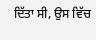ਦਿੱਤਾ ਸੀ, ਉਸ ਵਿੱਚ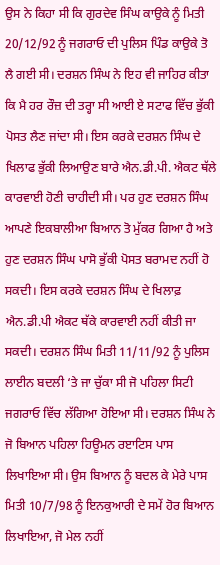ਉਸ ਨੇ ਕਿਹਾ ਸੀ ਕਿ ਗੁਰਦੇਵ ਸਿੰਘ ਕਾਉਕੇ ਨੂੰ ਮਿਤੀ 20/12/92 ਨੂੰ ਜਗਰਾਓ ਦੀ ਪੁਲਿਸ ਪਿੰਡ ਕਾਉਕੇ ਤੋ ਲੈ ਗਈ ਸੀ। ਦਰਸ਼ਨ ਸਿੰਘ ਨੇ ਇਹ ਵੀ ਜਾਹਿਰ ਕੀਤਾ ਕਿ ਮੈ ਹਰ ਰੌਜ਼ ਦੀ ਤਰ੍ਹਾ ਸੀ ਆਈ ਏ ਸਟਾਫ ਵਿੱਚ ਭੁੱਕੀ ਪੋਸਤ ਲੈਣ ਜਾਂਦਾ ਸੀ। ਇਸ ਕਰਕੇ ਦਰਸ਼ਨ ਸਿੰਘ ਦੇ ਖਿਲਾਫ ਭੁੱਕੀ ਲਿਆਉਣ ਬਾਰੇ ਐਨ.ਡੀ.ਪੀ. ਐਕਟ ਥੱਲੇ ਕਾਰਵਾਈ ਹੋਣੀ ਚਾਹੀਦੀ ਸੀ। ਪਰ ਹੁਣ ਦਰਸ਼ਨ ਸਿੰਘ ਆਪਣੇ ਇਕਬਾਲੀਆ ਬਿਆਨ ਤੋ ਮੁੱਕਰ ਗਿਆ ਹੈ ਅਤੇ ਹੁਣ ਦਰਸ਼ਨ ਸਿੰਘ ਪਾਸੋ ਭੁੱਕੀ ਪੋਸਤ ਬਰਾਮਦ ਨਹੀਂ ਹੋ ਸਕਦੀ। ਇਸ ਕਰਕੇ ਦਰਸ਼ਨ ਸਿੰਘ ਦੇ ਖਿਲਾਫ਼ ਐਨ.ਡੀ.ਪੀ ਐਕਟ ਥੱਕੇ ਕਾਰਵਾਈ ਨਹੀਂ ਕੀਤੀ ਜਾ ਸਕਦੀ। ਦਰਸ਼ਨ ਸਿੰਘ ਮਿਤੀ 11/11/92 ਨੂੰ ਪੁਲਿਸ ਲਾਈਨ ਬਦਲੀ ‘ਤੇ ਜਾ ਚੁੱਕਾ ਸੀ ਜੋ ਪਹਿਲਾ ਸਿਟੀ ਜਗਰਾਓ ਵਿੱਚ ਲੱਗਿਆ ਹੋਇਆ ਸੀ। ਦਰਸ਼ਨ ਸਿੰਘ ਨੇ ਜੋ ਬਿਆਨ ਪਹਿਲਾ ਹਿਊਮਨ ਰੲਾਟਿਸ ਪਾਸ ਲਿਖਾਇਆ ਸੀ। ਉਸ ਬਿਆਨ ਨੂੰ ਬਦਲ ਕੇ ਮੇਰੇ ਪਾਸ ਮਿਤੀ 10/7/98 ਨੂੰ ਇਨਕੁਆਰੀ ਦੇ ਸਮੇਂ ਹੋਰ ਬਿਆਨ ਲਿਖਾਇਆ, ਜੋ ਮੇਲ ਨਹੀਂ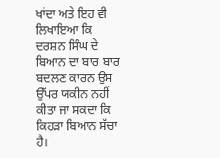ਖਾਂਦਾ ਅਤੇ ਇਹ ਵੀ ਲਿਖਾਇਆ ਕਿ ਦਰਸ਼ਨ ਸਿੰਘ ਦੇ ਬਿਆਨ ਦਾ ਬਾਰ ਬਾਰ ਬਦਲਣ ਕਾਰਨ ਉਸ ਉੱਪਰ ਯਕੀਨ ਨਹੀਂ ਕੀਤਾ ਜਾ ਸਕਦਾ ਕਿ ਕਿਹੜਾ ਬਿਆਨ ਸੱਚਾ ਹੈ।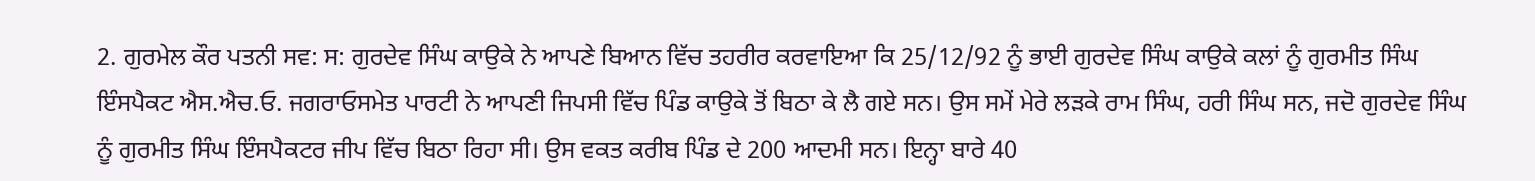2. ਗੁਰਮੇਲ ਕੌਰ ਪਤਨੀ ਸਵ: ਸ: ਗੁਰਦੇਵ ਸਿੰਘ ਕਾਉਕੇ ਨੇ ਆਪਣੇ ਬਿਆਨ ਵਿੱਚ ਤਹਰੀਰ ਕਰਵਾਇਆ ਕਿ 25/12/92 ਨੂੰ ਭਾਈ ਗੁਰਦੇਵ ਸਿੰਘ ਕਾਉਕੇ ਕਲਾਂ ਨੂੰ ਗੁਰਮੀਤ ਸਿੰਘ ਇੰਸਪੈਕਟ ਐਸ.ਐਚ.ਓ. ਜਗਰਾਓਸਮੇਤ ਪਾਰਟੀ ਨੇ ਆਪਣੀ ਜਿਪਸੀ ਵਿੱਚ ਪਿੰਡ ਕਾਉਕੇ ਤੋਂ ਬਿਠਾ ਕੇ ਲੈ ਗਏ ਸਨ। ਉਸ ਸਮੇਂ ਮੇਰੇ ਲੜਕੇ ਰਾਮ ਸਿੰਘ, ਹਰੀ ਸਿੰਘ ਸਨ, ਜਦੋ ਗੁਰਦੇਵ ਸਿੰਘ ਨੂੰ ਗੁਰਮੀਤ ਸਿੰਘ ਇੰਸਪੈਕਟਰ ਜੀਪ ਵਿੱਚ ਬਿਠਾ ਰਿਹਾ ਸੀ। ਉਸ ਵਕਤ ਕਰੀਬ ਪਿੰਡ ਦੇ 200 ਆਦਮੀ ਸਨ। ਇਨ੍ਹਾ ਬਾਰੇ 40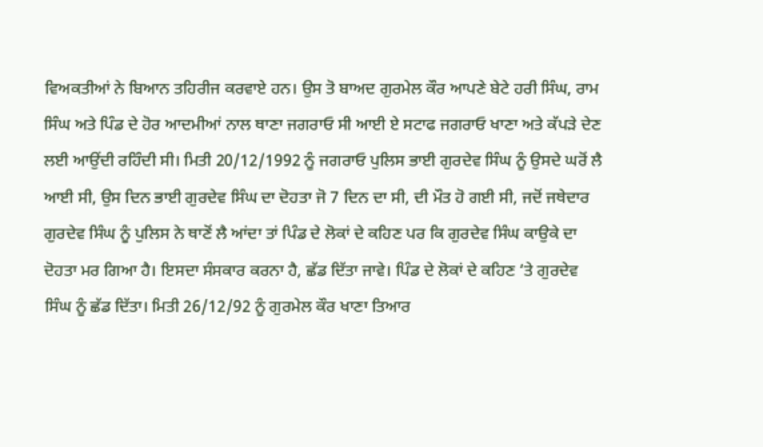ਵਿਅਕਤੀਆਂ ਨੇ ਬਿਆਨ ਤਹਿਰੀਜ ਕਰਵਾਏ ਹਨ। ਉਸ ਤੋ ਬਾਅਦ ਗੁਰਮੇਲ ਕੌਰ ਆਪਣੇ ਬੇਟੇ ਹਰੀ ਸਿੰਘ, ਰਾਮ ਸਿੰਘ ਅਤੇ ਪਿੰਡ ਦੇ ਹੋਰ ਆਦਮੀਆਂ ਨਾਲ ਥਾਣਾ ਜਗਰਾਓ ਸੀ ਆਈ ਏ ਸਟਾਫ ਜਗਰਾਓ ਖਾਣਾ ਅਤੇ ਕੱਪੜੇ ਦੇਣ ਲਈ ਆਉਂਦੀ ਰਹਿੰਦੀ ਸੀ। ਮਿਤੀ 20/12/1992 ਨੂੰ ਜਗਰਾਓ ਪੁਲਿਸ ਭਾਈ ਗੁਰਦੇਵ ਸਿੰਘ ਨੂੰ ਉਸਦੇ ਘਰੋਂ ਲੈ ਆਈ ਸੀ, ਉਸ ਦਿਨ ਭਾਈ ਗੁਰਦੇਵ ਸਿੰਘ ਦਾ ਦੋਹਤਾ ਜੋ 7 ਦਿਨ ਦਾ ਸੀ, ਦੀ ਮੌਤ ਹੋ ਗਈ ਸੀ, ਜਦੋਂ ਜਥੇਦਾਰ ਗੁਰਦੇਵ ਸਿੰਘ ਨੂੰ ਪੁਲਿਸ ਨੇ ਥਾਣੋਂ ਲੈ ਆਂਦਾ ਤਾਂ ਪਿੰਡ ਦੇ ਲੋਕਾਂ ਦੇ ਕਹਿਣ ਪਰ ਕਿ ਗੁਰਦੇਵ ਸਿੰਘ ਕਾਉਕੇ ਦਾ ਦੋਹਤਾ ਮਰ ਗਿਆ ਹੈ। ਇਸਦਾ ਸੰਸਕਾਰ ਕਰਨਾ ਹੈ, ਛੱਡ ਦਿੱਤਾ ਜਾਵੇ। ਪਿੰਡ ਦੇ ਲੋਕਾਂ ਦੇ ਕਹਿਣ ‘ਤੇ ਗੁਰਦੇਵ ਸਿੰਘ ਨੂੰ ਛੱਡ ਦਿੱਤਾ। ਮਿਤੀ 26/12/92 ਨੂੰ ਗੁਰਮੇਲ ਕੌਰ ਖਾਣਾ ਤਿਆਰ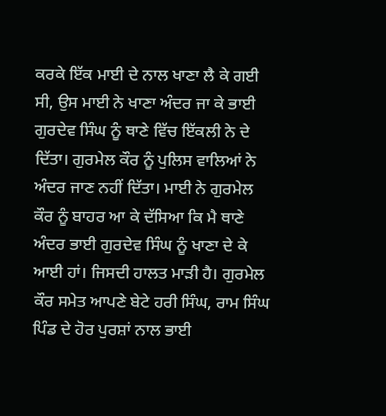ਕਰਕੇ ਇੱਕ ਮਾਈ ਦੇ ਨਾਲ ਖਾਣਾ ਲੈ ਕੇ ਗਈ ਸੀ, ਉਸ ਮਾਈ ਨੇ ਖਾਣਾ ਅੰਦਰ ਜਾ ਕੇ ਭਾਈ ਗੁਰਦੇਵ ਸਿੰਘ ਨੂੰ ਥਾਣੇ ਵਿੱਚ ਇੱਕਲੀ ਨੇ ਦੇ ਦਿੱਤਾ। ਗੁਰਮੇਲ ਕੌਰ ਨੂੰ ਪੁਲਿਸ ਵਾਲਿਆਂ ਨੇ ਅੰਦਰ ਜਾਣ ਨਹੀਂ ਦਿੱਤਾ। ਮਾਈ ਨੇ ਗੁਰਮੇਲ ਕੌਰ ਨੂੰ ਬਾਹਰ ਆ ਕੇ ਦੱਸਿਆ ਕਿ ਮੈ ਥਾਣੇ ਅੰਦਰ ਭਾਈ ਗੁਰਦੇਵ ਸਿੰਘ ਨੂੰ ਖਾਣਾ ਦੇ ਕੇ ਆਈ ਹਾਂ। ਜਿਸਦੀ ਹਾਲਤ ਮਾੜੀ ਹੈ। ਗੁਰਮੇਲ ਕੌਰ ਸਮੇਤ ਆਪਣੇ ਬੇਟੇ ਹਰੀ ਸਿੰਘ, ਰਾਮ ਸਿੰਘ ਪਿੰਡ ਦੇ ਹੋਰ ਪੁਰਸ਼ਾਂ ਨਾਲ ਭਾਈ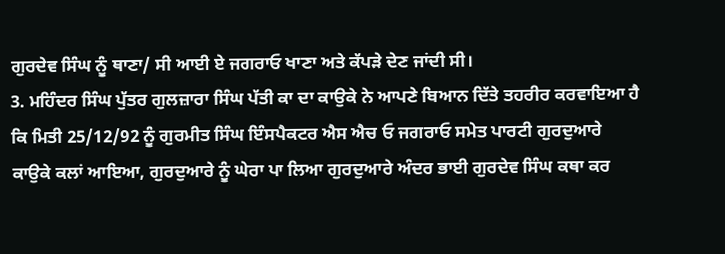ਗੁਰਦੇਵ ਸਿੰਘ ਨੂੰ ਥਾਣਾ/ ਸੀ ਆਈ ਏ ਜਗਰਾਓ ਖਾਣਾ ਅਤੇ ਕੱਪੜੇ ਦੇਣ ਜਾਂਦੀ ਸੀ।
3. ਮਹਿੰਦਰ ਸਿੰਘ ਪੁੱਤਰ ਗੁਲਜ਼ਾਰਾ ਸਿੰਘ ਪੱਤੀ ਕਾ ਦਾ ਕਾਉਕੇ ਨੇ ਆਪਣੇ ਬਿਆਨ ਦਿੱਤੇ ਤਹਰੀਰ ਕਰਵਾਇਆ ਹੈ ਕਿ ਮਿਤੀ 25/12/92 ਨੂੰ ਗੁਰਮੀਤ ਸਿੰਘ ਇੰਸਪੈਕਟਰ ਐਸ ਐਚ ਓ ਜਗਰਾਓ ਸਮੇਤ ਪਾਰਟੀ ਗੁਰਦੁਆਰੇ ਕਾਉਕੇ ਕਲਾਂ ਆਇਆ, ਗੁਰਦੁਆਰੇ ਨੂੰ ਘੇਰਾ ਪਾ ਲਿਆ ਗੁਰਦੁਆਰੇ ਅੰਦਰ ਭਾਈ ਗੁਰਦੇਵ ਸਿੰਘ ਕਥਾ ਕਰ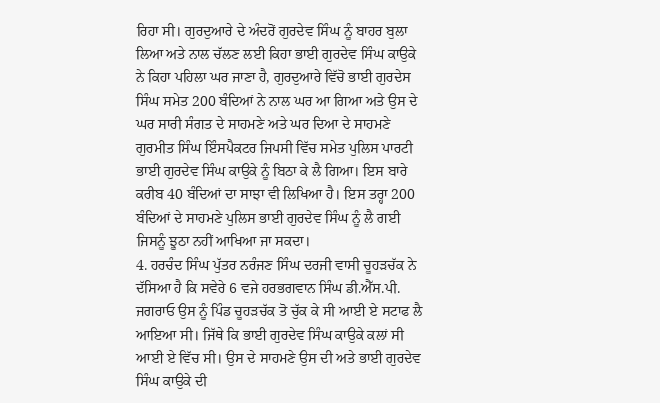ਰਿਹਾ ਸੀ। ਗੁਰਦੁਆਰੇ ਦੇ ਅੰਦਰੋਂ ਗੁਰਦੇਵ ਸਿੰਘ ਨੂੰ ਬਾਹਰ ਬੁਲਾ ਲਿਆ ਅਤੇ ਨਾਲ ਚੱਲਣ ਲਈ ਕਿਹਾ ਭਾਈ ਗੁਰਦੇਵ ਸਿੰਘ ਕਾਉਕੇ ਨੇ ਕਿਹਾ ਪਹਿਲਾ ਘਰ ਜਾਣਾ ਹੈ, ਗੁਰਦੁਆਰੇ ਵਿੱਚੋ ਭਾਈ ਗੁਰਦੇਸ ਸਿੰਘ ਸਮੇਤ 200 ਬੰਦਿਆਂ ਨੇ ਨਾਲ ਘਰ ਆ ਗਿਆ ਅਤੇ ਉਸ ਦੇ ਘਰ ਸਾਰੀ ਸੰਗਤ ਦੇ ਸਾਹਮਣੇ ਅਤੇ ਘਰ ਦਿਆ ਦੇ ਸਾਹਮਣੇ ਗੁਰਮੀਤ ਸਿੰਘ ਇੰਸਪੈਕਟਰ ਜਿਪਸੀ ਵਿੱਚ ਸਮੇਤ ਪੁਲਿਸ ਪਾਰਟੀ ਭਾਈ ਗੁਰਦੇਵ ਸਿੰਘ ਕਾਉਕੇ ਨੂੰ ਬਿਠਾ ਕੇ ਲੈ ਗਿਆ। ਇਸ ਬਾਰੇ ਕਰੀਬ 40 ਬੰਦਿਆਂ ਦਾ ਸਾਝਾ ਵੀ ਲਿਖਿਆ ਹੈ। ਇਸ ਤਰ੍ਹਾ 200 ਬੰਦਿਆਂ ਦੇ ਸਾਹਮਣੇ ਪੁਲਿਸ ਭਾਈ ਗੁਰਦੇਵ ਸਿੰਘ ਨੂੰ ਲੈ ਗਈ ਜਿਸਨੂੰ ਝੂਠਾ ਨਹੀਂ ਆਖਿਆ ਜਾ ਸਕਦਾ।
4. ਹਰਚੰਦ ਸਿੰਘ ਪੁੱਤਰ ਨਰੰਜਣ ਸਿੰਘ ਦਰਜੀ ਵਾਸੀ ਚੂਹੜਚੱਕ ਨੇ ਦੱਸਿਆ ਹੈ ਕਿ ਸਵੇਰੇ 6 ਵਜੇ ਹਰਭਗਵਾਨ ਸਿੰਘ ਡੀ.ਐੱਸ.ਪੀ. ਜਗਰਾਓ ਉਸ ਨੂੰ ਪਿੰਡ ਚੂਹੜਚੱਕ ਤੋ ਚੁੱਕ ਕੇ ਸੀ ਆਈ ਏ ਸਟਾਫ ਲੈ ਆਇਆ ਸੀ। ਜਿੱਥੇ ਕਿ ਭਾਈ ਗੁਰਦੇਵ ਸਿੰਘ ਕਾਉਕੇ ਕਲਾਂ ਸੀ ਆਈ ਏ ਵਿੱਚ ਸੀ। ਉਸ ਦੇ ਸਾਹਮਣੇ ਉਸ ਦੀ ਅਤੇ ਭਾਈ ਗੁਰਦੇਵ ਸਿੰਘ ਕਾਉਕੇ ਦੀ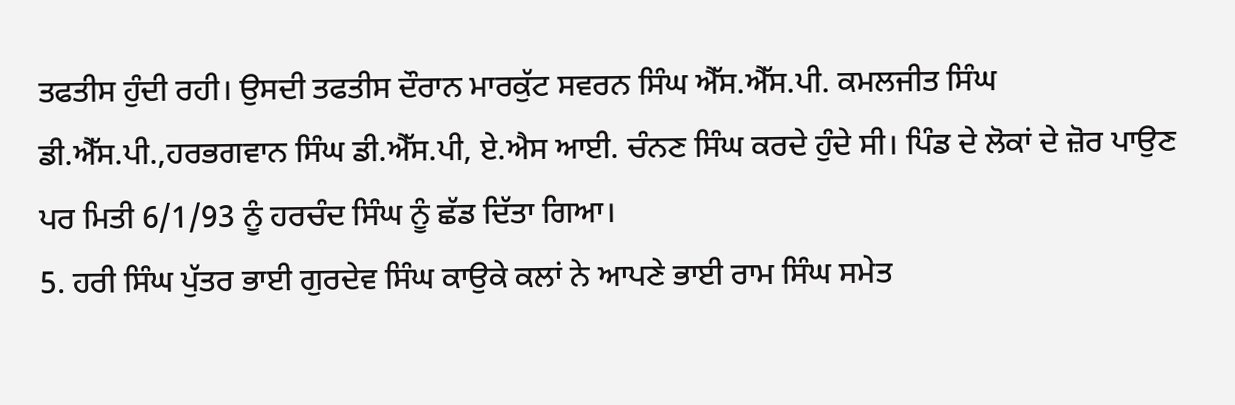ਤਫਤੀਸ ਹੁੰਦੀ ਰਹੀ। ਉਸਦੀ ਤਫਤੀਸ ਦੌਰਾਨ ਮਾਰਕੁੱਟ ਸਵਰਨ ਸਿੰਘ ਐੱਸ.ਐੱਸ.ਪੀ. ਕਮਲਜੀਤ ਸਿੰਘ ਡੀ.ਐੱਸ.ਪੀ.,ਹਰਭਗਵਾਨ ਸਿੰਘ ਡੀ.ਐੱਸ.ਪੀ, ਏ.ਐਸ ਆਈ. ਚੰਨਣ ਸਿੰਘ ਕਰਦੇ ਹੁੰਦੇ ਸੀ। ਪਿੰਡ ਦੇ ਲੋਕਾਂ ਦੇ ਜ਼ੋਰ ਪਾਉਣ ਪਰ ਮਿਤੀ 6/1/93 ਨੂੰ ਹਰਚੰਦ ਸਿੰਘ ਨੂੰ ਛੱਡ ਦਿੱਤਾ ਗਿਆ।
5. ਹਰੀ ਸਿੰਘ ਪੁੱਤਰ ਭਾਈ ਗੁਰਦੇਵ ਸਿੰਘ ਕਾਉਕੇ ਕਲਾਂ ਨੇ ਆਪਣੇ ਭਾਈ ਰਾਮ ਸਿੰਘ ਸਮੇਤ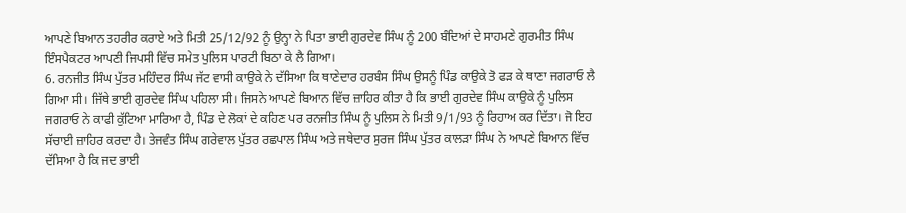ਆਪਣੇ ਬਿਆਨ ਤਹਰੀਰ ਕਰਾਏ ਅਤੇ ਮਿਤੀ 25/12/92 ਨੂੰ ਉਨ੍ਹਾ ਨੇ ਪਿਤਾ ਭਾਈ ਗੁਰਦੇਵ ਸਿੰਘ ਨੂੰ 200 ਬੰਦਿਆਂ ਦੇ ਸਾਹਮਣੇ ਗੁਰਮੀਤ ਸਿੰਘ ਇੰਸਪੈਕਟਰ ਆਪਣੀ ਜਿਪਸੀ ਵਿੱਚ ਸਮੇਤ ਪੁਲਿਸ ਪਾਰਟੀ ਬਿਠਾ ਕੇ ਲੈ ਗਿਆ।
6. ਰਨਜੀਤ ਸਿੰਘ ਪੁੱਤਰ ਮਹਿੰਦਰ ਸਿੰਘ ਜੱਟ ਵਾਸੀ ਕਾਉਕੇ ਨੇ ਦੱਸਿਆ ਕਿ ਥਾਣੇਦਾਰ ਹਰਬੰਸ ਸਿੰਘ ਉਸਨੂੰ ਪਿੰਡ ਕਾਉਕੇ ਤੋ ਫੜ ਕੇ ਥਾਣਾ ਜਗਰਾਓ ਲੈ ਗਿਆ ਸੀ। ਜਿੱਥੇ ਭਾਈ ਗੁਰਦੇਵ ਸਿੰਘ ਪਹਿਲਾ ਸੀ। ਜਿਸਨੇ ਆਪਣੇ ਬਿਆਨ ਵਿੱਚ ਜ਼ਾਹਿਰ ਕੀਤਾ ਹੈ ਕਿ ਭਾਈ ਗੁਰਦੇਵ ਸਿੰਘ ਕਾਉਕੇ ਨੂੰ ਪੁਲਿਸ ਜਗਰਾਓ ਨੇ ਕਾਫੀ ਕੁੱਟਿਆ ਮਾਰਿਆ ਹੈ, ਪਿੰਡ ਦੇ ਲੋਕਾਂ ਦੇ ਕਹਿਣ ਪਰ ਰਨਜੀਤ ਸਿੰਘ ਨੂੰ ਪੁਲਿਸ ਨੇ ਮਿਤੀ 9/1/93 ਨੂੰ ਰਿਹਾਅ ਕਰ ਦਿੱਤਾ। ਜੋ ਇਹ ਸੱਚਾਈ ਜ਼ਾਹਿਰ ਕਰਦਾ ਹੈ। ਤੇਜਵੰਤ ਸਿੰਘ ਗਰੇਵਾਲ ਪੁੱਤਰ ਰਛਪਾਲ ਸਿੰਘ ਅਤੇ ਜਥੇਦਾਰ ਸੁਰਜ ਸਿੰਘ ਪੁੱਤਰ ਕਾਲੜਾ ਸਿੰਘ ਨੇ ਆਪਣੇ ਬਿਆਨ ਵਿੱਚ ਦੱਸਿਆ ਹੈ ਕਿ ਜਦ ਭਾਈ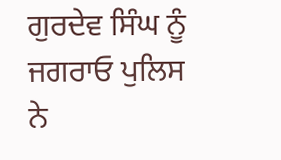ਗੁਰਦੇਵ ਸਿੰਘ ਨੂੰ ਜਗਰਾਓ ਪੁਲਿਸ ਨੇ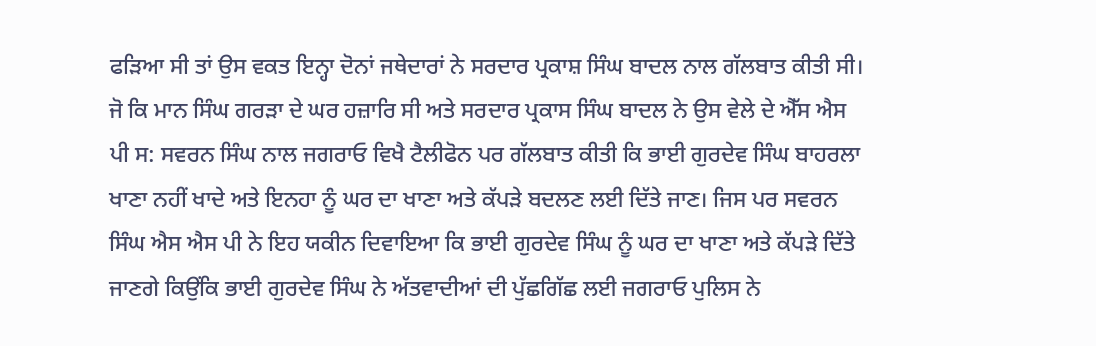ਫੜਿਆ ਸੀ ਤਾਂ ਉਸ ਵਕਤ ਇਨ੍ਹਾ ਦੋਨਾਂ ਜਥੇਦਾਰਾਂ ਨੇ ਸਰਦਾਰ ਪ੍ਰਕਾਸ਼ ਸਿੰਘ ਬਾਦਲ ਨਾਲ ਗੱਲਬਾਤ ਕੀਤੀ ਸੀ। ਜੋ ਕਿ ਮਾਨ ਸਿੰਘ ਗਰੜਾ ਦੇ ਘਰ ਹਜ਼ਾਰਿ ਸੀ ਅਤੇ ਸਰਦਾਰ ਪ੍ਰਕਾਸ ਸਿੰਘ ਬਾਦਲ ਨੇ ਉਸ ਵੇਲੇ ਦੇ ਐੱਸ ਐਸ ਪੀ ਸ: ਸਵਰਨ ਸਿੰਘ ਨਾਲ ਜਗਰਾਓ ਵਿਖੈ ਟੈਲੀਫੋਨ ਪਰ ਗੱਲਬਾਤ ਕੀਤੀ ਕਿ ਭਾਈ ਗੁਰਦੇਵ ਸਿੰਘ ਬਾਹਰਲਾ ਖਾਣਾ ਨਹੀਂ ਖਾਦੇ ਅਤੇ ਇਨਹਾ ਨੂੰ ਘਰ ਦਾ ਖਾਣਾ ਅਤੇ ਕੱਪੜੇ ਬਦਲਣ ਲਈ ਦਿੱਤੇ ਜਾਣ। ਜਿਸ ਪਰ ਸਵਰਨ ਸਿੰਘ ਐਸ ਐਸ ਪੀ ਨੇ ਇਹ ਯਕੀਨ ਦਿਵਾਇਆ ਕਿ ਭਾਈ ਗੁਰਦੇਵ ਸਿੰਘ ਨੂੰ ਘਰ ਦਾ ਖਾਣਾ ਅਤੇ ਕੱਪੜੇ ਦਿੱਤੇ ਜਾਣਗੇ ਕਿਉਂਕਿ ਭਾਈ ਗੁਰਦੇਵ ਸਿੰਘ ਨੇ ਅੱਤਵਾਦੀਆਂ ਦੀ ਪੁੱਛਗਿੱਛ ਲਈ ਜਗਰਾਓ ਪੁਲਿਸ ਨੇ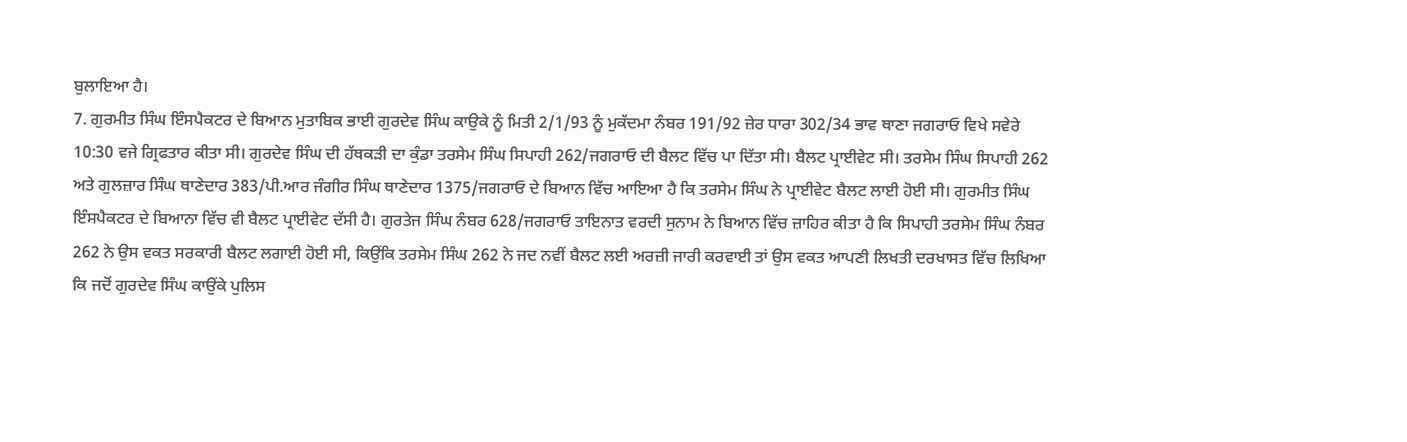ਬੁਲਾਇਆ ਹੈ।
7. ਗੁਰਮੀਤ ਸਿੰਘ ਇੰਸਪੈਕਟਰ ਦੇ ਬਿਆਨ ਮੁਤਾਬਿਕ ਭਾਈ ਗੁਰਦੇਵ ਸਿੰਘ ਕਾਉਕੇ ਨੂੰ ਮਿਤੀ 2/1/93 ਨੂੰ ਮੁਕੱਦਮਾ ਨੰਬਰ 191/92 ਜ਼ੇਰ ਧਾਰਾ 302/34 ਭਾਵ ਥਾਣਾ ਜਗਰਾਓ ਵਿਖੇ ਸਵੇਰੇ 10:30 ਵਜੇ ਗ੍ਰਿਫਤਾਰ ਕੀਤਾ ਸੀ। ਗੁਰਦੇਵ ਸਿੰਘ ਦੀ ਹੱਥਕੜੀ ਦਾ ਕੁੰਡਾ ਤਰਸੇਮ ਸਿੰਘ ਸਿਪਾਹੀ 262/ਜਗਰਾਓ ਦੀ ਬੈਲਟ ਵਿੱਚ ਪਾ ਦਿੱਤਾ ਸੀ। ਬੈਲਟ ਪ੍ਰਾਈਵੇਟ ਸੀ। ਤਰਸੇਮ ਸਿੰਘ ਸਿਪਾਹੀ 262 ਅਤੇ ਗੁਲਜ਼ਾਰ ਸਿੰਘ ਥਾਣੇਦਾਰ 383/ਪੀ.ਆਰ ਜੰਗੀਰ ਸਿੰਘ ਥਾਣੇਦਾਰ 1375/ਜਗਰਾਓ ਦੇ ਬਿਆਨ ਵਿੱਚ ਆਇਆ ਹੈ ਕਿ ਤਰਸੇਮ ਸਿੰਘ ਨੇ ਪ੍ਰਾਈਵੇਟ ਬੈਲਟ ਲਾਈ ਹੋਈ ਸੀ। ਗੁਰਮੀਤ ਸਿੰਘ ਇੰਸਪੈਕਟਰ ਦੇ ਬਿਆਨਾ ਵਿੱਚ ਵੀ ਬੈਲਟ ਪ੍ਰਾਈਵੇਟ ਦੱਸੀ ਹੈ। ਗੁਰਤੇਜ ਸਿੰਘ ਨੰਬਰ 628/ਜਗਰਾਓ ਤਾਇਨਾਤ ਵਰਦੀ ਸੁਨਾਮ ਨੇ ਬਿਆਨ ਵਿੱਚ ਜ਼ਾਹਿਰ ਕੀਤਾ ਹੈ ਕਿ ਸਿਪਾਹੀ ਤਰਸੇਮ ਸਿੰਘ ਨੰਬਰ 262 ਨੇ ਉਸ ਵਕਤ ਸਰਕਾਰੀ ਬੈਲਟ ਲਗਾਈ ਹੋਈ ਸੀ, ਕਿਉਂਕਿ ਤਰਸੇਮ ਸਿੰਘ 262 ਨੇ ਜਦ ਨਵੀਂ ਬੈਲਟ ਲਈ ਅਰਜ਼ੀ ਜਾਰੀ ਕਰਵਾਈ ਤਾਂ ਉਸ ਵਕਤ ਆਪਣੀ ਲਿਖਤੀ ਦਰਖਾਸਤ ਵਿੱਚ ਲਿਖਿਆ ਕਿ ਜਦੋਂ ਗੁਰਦੇਵ ਸਿੰਘ ਕਾਉਂਕੇ ਪੁਲਿਸ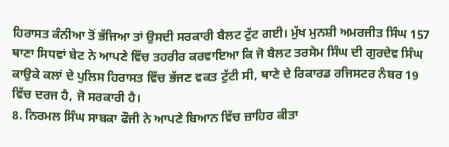ਹਿਰਾਸਤ ਕੰਨੀਆ ਤੋਂ ਭੱਜਿਆ ਤਾਂ ਉਸਦੀ ਸਰਕਾਰੀ ਬੈਲਟ ਟੁੱਟ ਗਈ। ਮੁੱਖ ਮੁਨਸ਼ੀ ਅਮਰਜੀਤ ਸਿੰਘ 157 ਥਾਣਾ ਸਿਧਵਾਂ ਬੇਟ ਨੇ ਆਪਣੇ ਵਿੱਚ ਤਹਰੀਰ ਕਰਵਾਇਆ ਕਿ ਜੋ ਬੈਲਟ ਤਰਸੇਮ ਸਿੰਘ ਦੀ ਗੁਰਦੇਵ ਸਿੰਘ ਕਾਉਕੇ ਕਲਾਂ ਦੇ ਪੁਲਿਸ ਹਿਰਾਸਤ ਵਿੱਚ ਭੱਜਣ ਵਕਤ ਟੁੱਟੀ ਸੀ, ਥਾਣੇ ਦੇ ਰਿਕਾਰਡ ਰਜਿਸਟਰ ਨੰਬਰ 19 ਵਿੱਚ ਦਰਜ ਹੈ, ਜੋ ਸਰਕਾਰੀ ਹੈ।
8. ਨਿਰਮਲ ਸਿੰਘ ਸਾਬਕਾ ਫੌਜੀ ਨੇ ਆਪਣੇ ਬਿਆਨ ਵਿੱਚ ਜ਼ਾਹਿਰ ਕੀਤਾ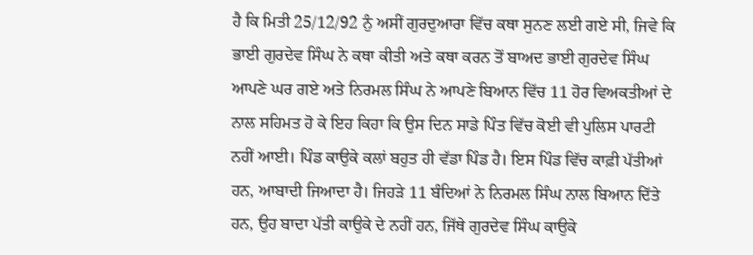ਹੈ ਕਿ ਮਿਤੀ 25/12/92 ਨੁੰ ਅਸੀਂ ਗੁਰਦੁਆਰਾ ਵਿੱਚ ਕਥਾ ਸੁਨਣ ਲਈ ਗਏ ਸੀ, ਜਿਵੇ ਕਿ ਭਾਈ ਗੁਰਦੇਵ ਸਿੰਘ ਨੇ ਕਥਾ ਕੀਤੀ ਅਤੇ ਕਥਾ ਕਰਨ ਤੋਂ ਬਾਅਦ ਭਾਈ ਗੁਰਦੇਵ ਸਿੰਘ ਆਪਣੇ ਘਰ ਗਏ ਅਤੇ ਨਿਰਮਲ ਸਿੰਘ ਨੇ ਆਪਣੇ ਬਿਆਨ ਵਿੱਚ 11 ਹੋਰ ਵਿਅਕਤੀਆਂ ਦੇ ਨਾਲ ਸਹਿਮਤ ਹੋ ਕੇ ਇਹ ਕਿਹਾ ਕਿ ਉਸ ਦਿਨ ਸਾਡੇ ਪਿੰਤ ਵਿੱਚ ਕੋਈ ਵੀ ਪੁਲਿਸ ਪਾਰਟੀ ਨਹੀਂ ਆਈ। ਪਿੰਡ ਕਾਉਕੇ ਕਲਾਂ ਬਹੁਤ ਹੀ ਵੱਡਾ ਪਿੰਡ ਹੈ। ਇਸ ਪਿੰਡ ਵਿੱਚ ਕਾਫ਼ੀ ਪੱਤੀਆਂ ਹਨ, ਆਬਾਦੀ ਜਿਆਦਾ ਹੈ। ਜਿਹੜੇ 11 ਬੰਦਿਆਂ ਨੇ ਨਿਰਮਲ ਸਿੰਘ ਨਾਲ ਬਿਆਨ ਦਿੱਤੇ ਹਨ, ਉਹ ਬਾਦਾ ਪੱਤੀ ਕਾਉਕੇ ਦੇ ਨਹੀਂ ਹਨ, ਜਿੱਥੇ ਗੁਰਦੇਵ ਸਿੰਘ ਕਾਉਕੇ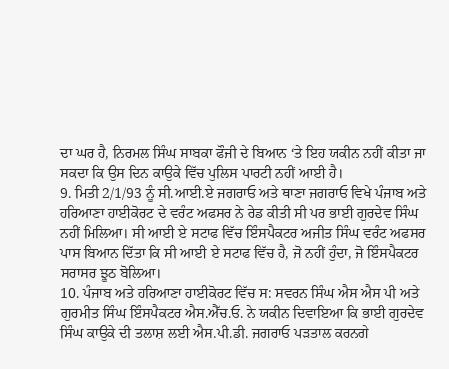ਦਾ ਘਰ ਹੈ, ਨਿਰਮਲ ਸਿੰਘ ਸਾਬਕਾ ਫੌਜੀ ਦੇ ਬਿਆਨ ‘ਤੇ ਇਹ ਯਕੀਨ ਨਹੀਂ ਕੀਤਾ ਜਾ ਸਕਦਾ ਕਿ ਉਸ ਦਿਨ ਕਾਉਕੇ ਵਿੱਚ ਪੁਲਿਸ ਪਾਰਟੀ ਨਹੀਂ ਆਈ ਹੈ।
9. ਮਿਤੀ 2/1/93 ਨੂੰ ਸੀ.ਆਈ.ਏ ਜਗਰਾਓ ਅਤੇ ਥਾਣਾ ਜਗਰਾਓ ਵਿਖੇ ਪੰਜਾਬ ਅਤੇ ਹਰਿਆਣਾ ਹਾਈਕੋਰਟ ਦੇ ਵਰੰਟ ਅਫਸਰ ਨੇ ਰੇਡ ਕੀਤੀ ਸੀ ਪਰ ਭਾਈ ਗੁਰਦੇਵ ਸਿੰਘ ਨਹੀਂ ਮਿਲਿਆ। ਸੀ ਆਈ ਏ ਸਟਾਫ ਵਿੱਚ ਇੰਸਪੈਕਟਰ ਅਜੀਤ ਸਿੰਘ ਵਰੰਟ ਅਫਸਰ ਪਾਸ ਬਿਆਨ ਦਿੱਤਾ ਕਿ ਸੀ ਆਈ ਏ ਸਟਾਫ ਵਿੱਚ ਹੈ, ਜੋ ਨਹੀਂ ਹੁੰਦਾ, ਜੋ ਇੰਸਪੈਕਟਰ ਸਰਾਸਰ ਝੂਠ ਬੋਲਿਆ।
10. ਪੰਜਾਬ ਅਤੇ ਹਰਿਆਣਾ ਹਾਈਕੋਰਟ ਵਿੱਚ ਸ: ਸਵਰਨ ਸਿੰਘ ਐਸ ਐਸ ਪੀ ਅਤੇ ਗੁਰਮੀਤ ਸਿੰਘ ਇੰਸਪੈਕਟਰ ਐਸ.ਐੱਚ.ਓ. ਨੇ ਯਕੀਨ ਦਿਵਾਇਆ ਕਿ ਭਾਈ ਗੁਰਦੇਵ ਸਿੰਘ ਕਾਉਕੇ ਦੀ ਤਲਾਸ਼ ਲਈ ਐਸ.ਪੀ.ਡੀ. ਜਗਰਾਓ ਪੜਤਾਲ ਕਰਨਗੇ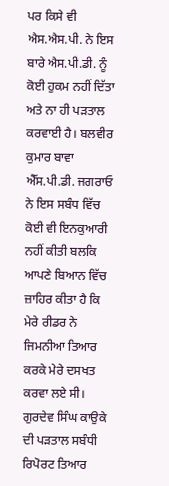ਪਰ ਕਿਸੇ ਵੀ ਐਸ.ਐਸ.ਪੀ. ਨੇ ਇਸ ਬਾਰੇ ਐਸ.ਪੀ.ਡੀ. ਨੂੰ ਕੋਈ ਹੁਕਮ ਨਹੀਂ ਦਿੱਤਾ ਅਤੇ ਨਾ ਹੀ ਪੜਤਾਲ ਕਰਵਾਈ ਹੈ। ਬਲਵੀਰ ਕੁਮਾਰ ਬਾਵਾ ਐੱਸ.ਪੀ.ਡੀ. ਜਗਰਾਓ ਨੇ ਇਸ ਸਬੰਧ ਵਿੱਚ ਕੋਈ ਵੀ ਇਨਕੁਆਰੀ ਨਹੀਂ ਕੀਤੀ ਬਲਕਿ ਆਪਣੇ ਬਿਆਨ ਵਿੱਚ ਜ਼ਾਹਿਰ ਕੀਤਾ ਹੈ ਕਿ ਮੇਰੇ ਰੀਡਰ ਨੇ ਜਿਮਨੀਆ ਤਿਆਰ ਕਰਕੇ ਮੇਰੇ ਦਸਖਤ ਕਰਵਾ ਲਏ ਸੀ। ਗੁਰਦੇਵ ਸਿੰਘ ਕਾਉਕੇ ਦੀ ਪੜਤਾਲ ਸਬੰਧੀ ਰਿਪੋਰਟ ਤਿਆਰ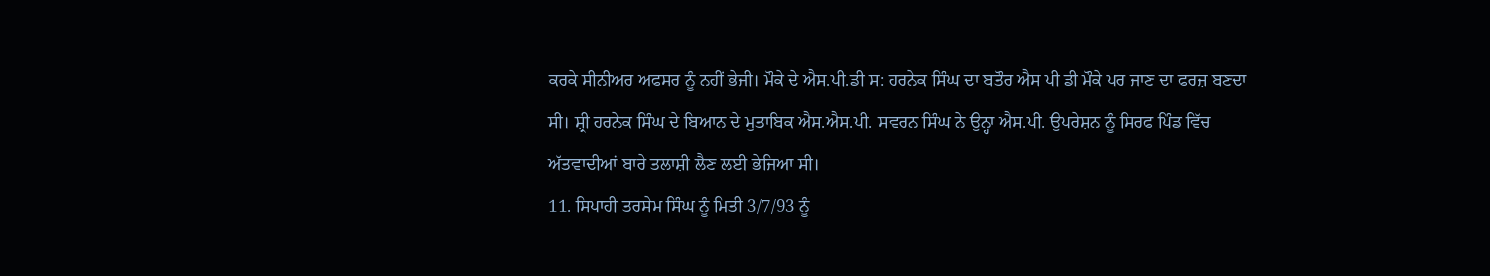ਕਰਕੇ ਸੀਨੀਅਰ ਅਫਸਰ ਨੂੰ ਨਹੀਂ ਭੇਜੀ। ਮੌਕੇ ਦੇ ਐਸ.ਪੀ.ਡੀ ਸ: ਹਰਨੇਕ ਸਿੰਘ ਦਾ ਬਤੌਰ ਐਸ ਪੀ ਡੀ ਮੌਕੇ ਪਰ ਜਾਣ ਦਾ ਫਰਜ਼ ਬਣਦਾ ਸੀ। ਸ਼੍ਰੀ ਹਰਨੇਕ ਸਿੰਘ ਦੇ ਬਿਆਨ ਦੇ ਮੁਤਾਬਿਕ ਐਸ.ਐਸ.ਪੀ. ਸਵਰਨ ਸਿੰਘ ਨੇ ਉਨ੍ਹਾ ਐਸ.ਪੀ. ਉਪਰੇਸ਼ਨ ਨੂੰ ਸਿਰਫ ਪਿੰਡ ਵਿੱਚ ਅੱਤਵਾਦੀਆਂ ਬਾਰੇ ਤਲਾਸ਼ੀ ਲੈਣ ਲਈ ਭੇਜਿਆ ਸੀ।
11. ਸਿਪਾਹੀ ਤਰਸੇਮ ਸਿੰਘ ਨੂੰ ਮਿਤੀ 3/7/93 ਨੂੰ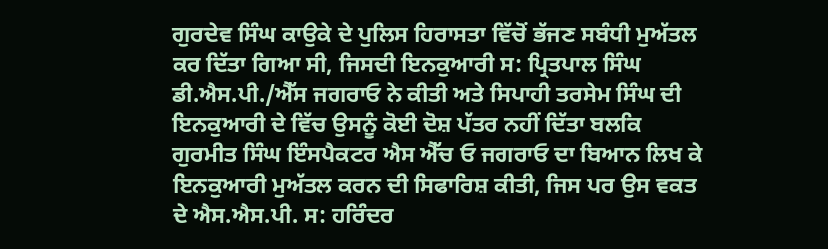ਗੁਰਦੇਵ ਸਿੰਘ ਕਾਉਕੇ ਦੇ ਪੁਲਿਸ ਹਿਰਾਸਤਾ ਵਿੱਚੋਂ ਭੱਜਣ ਸਬੰਧੀ ਮੁਅੱਤਲ ਕਰ ਦਿੱਤਾ ਗਿਆ ਸੀ, ਜਿਸਦੀ ਇਨਕੁਆਰੀ ਸ: ਪ੍ਰਿਤਪਾਲ ਸਿੰਘ ਡੀ.ਐਸ.ਪੀ./ਐੱਸ ਜਗਰਾਓ ਨੇ ਕੀਤੀ ਅਤੇ ਸਿਪਾਹੀ ਤਰਸੇਮ ਸਿੰਘ ਦੀ ਇਨਕੁਆਰੀ ਦੇ ਵਿੱਚ ਉਸਨੂੰ ਕੋਈ ਦੋਸ਼ ਪੱਤਰ ਨਹੀਂ ਦਿੱਤਾ ਬਲਕਿ ਗੁਰਮੀਤ ਸਿੰਘ ਇੰਸਪੈਕਟਰ ਐਸ ਐੱਚ ਓ ਜਗਰਾਓ ਦਾ ਬਿਆਨ ਲਿਖ ਕੇ ਇਨਕੁਆਰੀ ਮੁਅੱਤਲ ਕਰਨ ਦੀ ਸਿਫਾਰਿਸ਼ ਕੀਤੀ, ਜਿਸ ਪਰ ਉਸ ਵਕਤ ਦੇ ਐਸ.ਐਸ.ਪੀ. ਸ: ਹਰਿੰਦਰ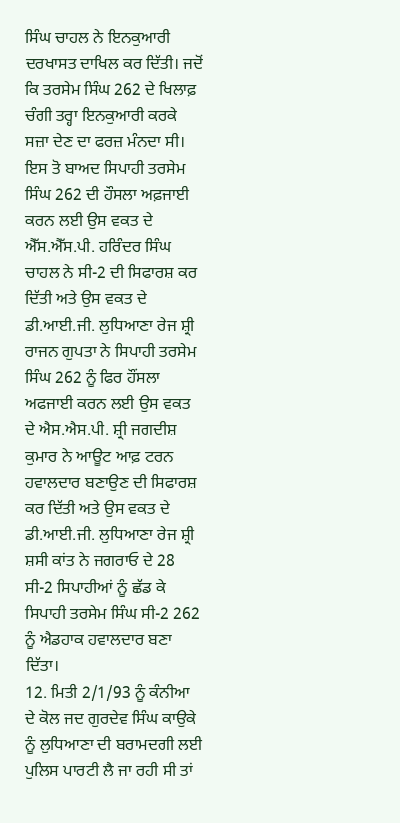ਸਿੰਘ ਚਾਹਲ ਨੇ ਇਨਕੁਆਰੀ ਦਰਖਾਸਤ ਦਾਖਿਲ ਕਰ ਦਿੱਤੀ। ਜਦੋਂ ਕਿ ਤਰਸੇਮ ਸਿੰਘ 262 ਦੇ ਖਿਲਾਫ਼ ਚੰਗੀ ਤਰ੍ਹਾ ਇਨਕੁਆਰੀ ਕਰਕੇ ਸਜ਼ਾ ਦੇਣ ਦਾ ਫਰਜ਼ ਮੰਨਦਾ ਸੀ। ਇਸ ਤੋ ਬਾਅਦ ਸਿਪਾਹੀ ਤਰਸੇਮ ਸਿੰਘ 262 ਦੀ ਹੌਸਲਾ ਅਫ਼ਜਾਈ ਕਰਨ ਲਈ ਉਸ ਵਕਤ ਦੇ ਐੱਸ.ਐੱਸ.ਪੀ. ਹਰਿੰਦਰ ਸਿੰਘ ਚਾਹਲ ਨੇ ਸੀ-2 ਦੀ ਸਿਫਾਰਸ਼ ਕਰ ਦਿੱਤੀ ਅਤੇ ਉਸ ਵਕਤ ਦੇ ਡੀ.ਆਈ.ਜੀ. ਲੁਧਿਆਣਾ ਰੇਜ ਸ਼੍ਰੀ ਰਾਜਨ ਗੁਪਤਾ ਨੇ ਸਿਪਾਹੀ ਤਰਸੇਮ ਸਿੰਘ 262 ਨੂੰ ਫਿਰ ਹੌਂਸਲਾ ਅਫਜਾਈ ਕਰਨ ਲਈ ਉਸ ਵਕਤ ਦੇ ਐਸ.ਐਸ.ਪੀ. ਸ਼੍ਰੀ ਜਗਦੀਸ਼ ਕੁਮਾਰ ਨੇ ਆਊਟ ਆਫ਼ ਟਰਨ ਹਵਾਲਦਾਰ ਬਣਾਉਣ ਦੀ ਸਿਫਾਰਸ਼ ਕਰ ਦਿੱਤੀ ਅਤੇ ਉਸ ਵਕਤ ਦੇ ਡੀ.ਆਈ.ਜੀ. ਲੁਧਿਆਣਾ ਰੇਜ ਸ਼੍ਰੀ ਸ਼ਸੀ ਕਾਂਤ ਨੇ ਜਗਰਾਓ ਦੇ 28 ਸੀ-2 ਸਿਪਾਹੀਆਂ ਨੂੰ ਛੱਡ ਕੇ ਸਿਪਾਹੀ ਤਰਸੇਮ ਸਿੰਘ ਸੀ-2 262 ਨੂੰ ਐਡਹਾਕ ਹਵਾਲਦਾਰ ਬਣਾ ਦਿੱਤਾ।
12. ਮਿਤੀ 2/1/93 ਨੂੰ ਕੰਨੀਆ ਦੇ ਕੋਲ ਜਦ ਗੁਰਦੇਵ ਸਿੰਘ ਕਾਉਕੇ ਨੂੰ ਲੁਧਿਆਣਾ ਦੀ ਬਰਾਮਦਗੀ ਲਈ ਪੁਲਿਸ ਪਾਰਟੀ ਲੈ ਜਾ ਰਹੀ ਸੀ ਤਾਂ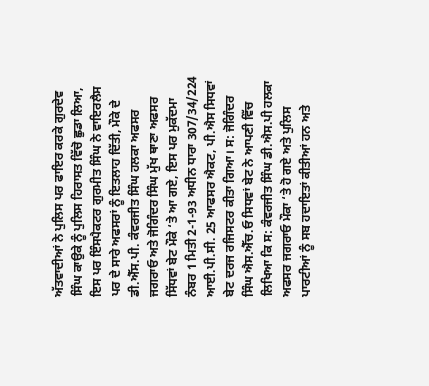ਅੱਤਵਾਦੀਆਂ ਨੇ ਪੁਲਿਸ ਪਰ ਫਾਇਰ ਕਰਕੇ ਗੁਰਦੇਵ ਸਿੰਘ ਕਾਉਕੇ ਨੂੰ ਪੁਲਿਸ ਹਿਰਾਸਤ ਵਿੱਚੋ ਛੁਡਾ ਲਿਆ, ਇਸ ਪਰ ਇੰਸਪੈਕਟਰ ਗੁਰਮੀਤ ਸਿੰਘ ਨੇ ਵਾਇਰਲੈਸ ਪਰ ਦੇ ਸਾਰੇ ਅਫਸਰਾਂ ਨੂੰ ਇਤਲਾਹ ਦਿੱਤੀ, ਮੌਕੇ ਦੇ ਡੀ.ਐੱਸ.ਪੀ. ਕੰਵਰਜੀਤ ਸਿੰਘ ਹਲਕਾ ਅਫਸਰ ਜਗਰਾਓ ਅਤੇ ਜੋਗਿੰਦਰ ਸਿੰਘ ਮੁੱਖ ਥਾਣਾ ਅਫਸਰ ਸਿੱਧਵਾਂ ਬੇਟ ਮੌਕੇ ‘ਤੇ ਆ ਗਏ, ਇਸ ਪਰ ਮੁਕੱਦਮਾ ਨੰਬਰ 1 ਮਿਤੀ 2-1-93 ਅਧੀਨ ਧਾਰਾ 307/34/224 ਆਈ.ਪੀ.ਸੀ. 25 ਆਫਸਰ ਐਕਟ, ਪੀ.ਐਸ ਸਿਧਵਾਂ ਬੇਟ ਦਰਜ ਰਜਿਸਟਰ ਕੀਤਾ ਗਿਆ। ਸ: ਜੋਗਿੰਦਰ ਸਿੰਘ ਐਸ.ਐੱਚ.ਓ ਸਿਧਵਾਂ ਬੇਟ ਨੇ ਆਪਣੀ ਵਿੱਚ ਲਿਖਿਆ ਕਿ ਸ: ਕੰਵਰਜੀਤ ਸਿੰਘ ਡੀ.ਐਸ.ਪੀ ਹਲਕਾ ਅਫਸਰ ਜਗਰਾਓ ਮੌਕਾ ‘ਤੇ ਹੋ ਗਏ ਅਤੇ ਪੁਲਿਸ ਪਾਰਟੀਆਂ ਨੂੰ ਸਬ ਹਦਾਇਤਾਂ ਕੀਤੀਆਂ ਹਨ ਅਤੇ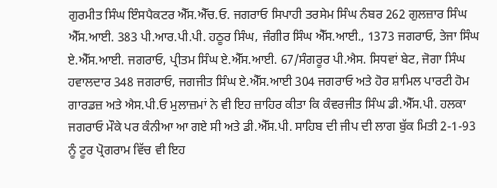ਗੁਰਮੀਤ ਸਿੰਘ ਇੰਸਪੈਕਟਰ ਐੱਸ.ਐੱਚ.ਓ. ਜਗਰਾਓ ਸਿਪਾਹੀ ਤਰਸੇਮ ਸਿੰਘ ਨੰਬਰ 262 ਗੁਲਜ਼ਾਰ ਸਿੰਘ ਐੱਸ.ਆਈ. 383 ਪੀ.ਆਰ.ਪੀ.ਪੀ. ਹਠੂਰ ਸਿੰਘ, ਜੰਗੀਰ ਸਿੰਘ ਐੱਸ.ਆਈ., 1373 ਜਗਰਾਓ, ਤੇਜਾ ਸਿੰਘ ਏ.ਐੱਸ.ਆਈ. ਜਗਰਾਓ, ਪ੍ਰੀਤਮ ਸਿੰਘ ਏ.ਐੱਸ.ਆਈ. 67/ਸੰਗਰੂਰ ਪੀ.ਐਸ. ਸਿਧਵਾਂ ਬੇਟ, ਜੋਗਾ ਸਿੰਘ ਹਵਾਲਦਾਰ 348 ਜਗਰਾਓ, ਜਗਜੀਤ ਸਿੰਘ ਏ.ਐੱਸ.ਆਈ 304 ਜਗਰਾਓ ਅਤੇ ਹੋਰ ਸ਼ਾਮਿਲ ਪਾਰਟੀ ਹੋਮ ਗਾਰਡਜ਼ ਅਤੇ ਐਸ.ਪੀ.ਓ ਮੁਲਾਜ਼ਮਾਂ ਨੇ ਵੀ ਇਹ ਜ਼ਾਹਿਰ ਕੀਤਾ ਕਿ ਕੰਵਰਜੀਤ ਸਿੰਘ ਡੀ.ਐੱਸ.ਪੀ. ਹਲਕਾ ਜਗਰਾਓ ਮੌਕੇ ਪਰ ਕੰਨੀਆ ਆ ਗਏ ਸੀ ਅਤੇ ਡੀ.ਐੱਸ.ਪੀ. ਸਾਹਿਬ ਦੀ ਜੀਪ ਦੀ ਲਾਗ ਬੁੱਕ ਮਿਤੀ 2-1-93 ਨੂੰ ਟੂਰ ਪ੍ਰੋਗਰਾਮ ਵਿੱਚ ਵੀ ਇਹ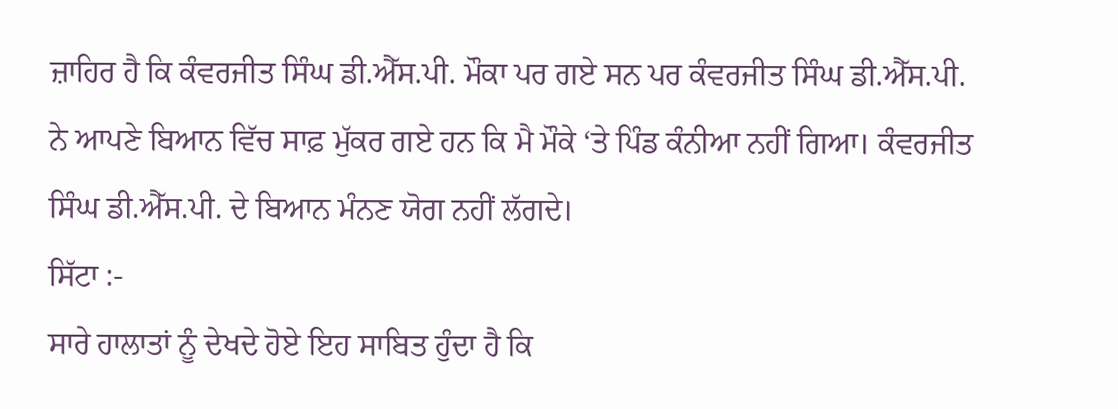ਜ਼ਾਹਿਰ ਹੈ ਕਿ ਕੰਵਰਜੀਤ ਸਿੰਘ ਡੀ.ਐੱਸ.ਪੀ. ਮੌਕਾ ਪਰ ਗਏ ਸਨ ਪਰ ਕੰਵਰਜੀਤ ਸਿੰਘ ਡੀ.ਐੱਸ.ਪੀ. ਨੇ ਆਪਣੇ ਬਿਆਨ ਵਿੱਚ ਸਾਫ਼ ਮੁੱਕਰ ਗਏ ਹਨ ਕਿ ਮੈ ਮੌਕੇ ‘ਤੇ ਪਿੰਡ ਕੰਨੀਆ ਨਹੀਂ ਗਿਆ। ਕੰਵਰਜੀਤ ਸਿੰਘ ਡੀ.ਐੱਸ.ਪੀ. ਦੇ ਬਿਆਨ ਮੰਨਣ ਯੋਗ ਨਹੀਂ ਲੱਗਦੇ।
ਸਿੱਟਾ :-
ਸਾਰੇ ਹਾਲਾਤਾਂ ਨੂੰ ਦੇਖਦੇ ਹੋਏ ਇਹ ਸਾਬਿਤ ਹੁੰਦਾ ਹੈ ਕਿ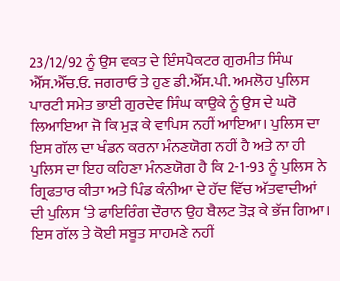23/12/92 ਨੂੰ ਉਸ ਵਕਤ ਦੇ ਇੰਸਪੈਕਟਰ ਗੁਰਮੀਤ ਸਿੰਘ ਐੱਸ.ਐੱਚ.ਓ. ਜਗਰਾਓ ਤੇ ਹੁਣ ਡੀ.ਐੱਸ.ਪੀ. ਅਮਲੋਹ ਪੁਲਿਸ ਪਾਰਟੀ ਸਮੇਤ ਭਾਈ ਗੁਰਦੇਵ ਸਿੰਘ ਕਾਉਕੇ ਨੂੰ ਉਸ ਦੇ ਘਰੋ ਲਿਆਇਆ ਜੋ ਕਿ ਮੁੜ ਕੇ ਵਾਪਿਸ ਨਹੀਂ ਆਇਆ। ਪੁਲਿਸ ਦਾ ਇਸ ਗੱਲ ਦਾ ਖੰਡਨ ਕਰਨਾ ਮੰਨਣਯੋਗ ਨਹੀਂ ਹੈ ਅਤੇ ਨਾ ਹੀ ਪੁਲਿਸ ਦਾ ਇਹ ਕਹਿਣਾ ਮੰਨਣਯੋਗ ਹੈ ਕਿ 2-1-93 ਨੂੰ ਪੁਲਿਸ ਨੇ ਗ੍ਰਿਫਤਾਰ ਕੀਤਾ ਅਤੇ ਪਿੰਡ ਕੰਨੀਆ ਦੇ ਹੱਦ ਵਿੱਚ ਅੱਤਵਾਦੀਆਂ ਦੀ ਪੁਲਿਸ ‘ਤੇ ਫਾਇਰਿੰਗ ਦੌਰਾਨ ਉਹ ਬੈਲਟ ਤੋੜ ਕੇ ਭੱਜ ਗਿਆ। ਇਸ ਗੱਲ ਤੇ ਕੋਈ ਸਬੂਤ ਸਾਹਮਣੇ ਨਹੀਂ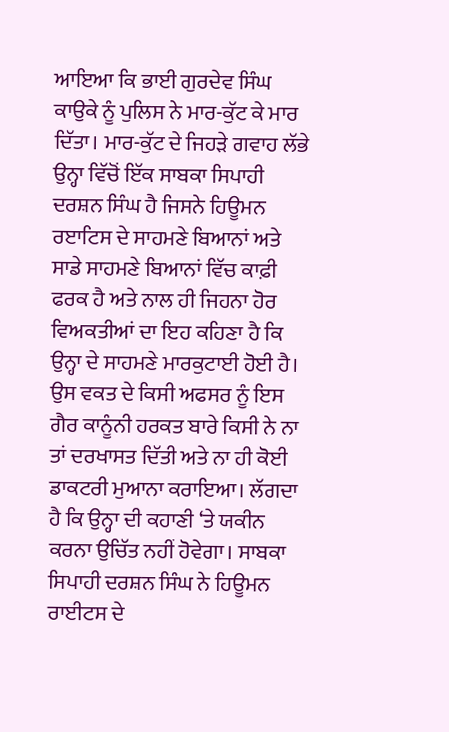ਆਇਆ ਕਿ ਭਾਈ ਗੁਰਦੇਵ ਸਿੰਘ ਕਾਉਕੇ ਨੂੰ ਪੁਲਿਸ ਨੇ ਮਾਰ-ਕੁੱਟ ਕੇ ਮਾਰ ਦਿੱਤਾ। ਮਾਰ-ਕੁੱਟ ਦੇ ਜਿਹੜੇ ਗਵਾਹ ਲੱਭੇ ਉਨ੍ਹਾ ਵਿੱਚੋਂ ਇੱਕ ਸਾਬਕਾ ਸਿਪਾਹੀ ਦਰਸ਼ਨ ਸਿੰਘ ਹੈ ਜਿਸਨੇ ਹਿਊਮਨ ਰੲਾਟਿਸ ਦੇ ਸਾਹਮਣੇ ਬਿਆਨਾਂ ਅਤੇ ਸਾਡੇ ਸਾਹਮਣੇ ਬਿਆਨਾਂ ਵਿੱਚ ਕਾਫ਼ੀ ਫਰਕ ਹੈ ਅਤੇ ਨਾਲ ਹੀ ਜਿਹਨਾ ਹੋਰ ਵਿਅਕਤੀਆਂ ਦਾ ਇਹ ਕਹਿਣਾ ਹੈ ਕਿ ਉਨ੍ਹਾ ਦੇ ਸਾਹਮਣੇ ਮਾਰਕੁਟਾਈ ਹੋਈ ਹੈ। ਉਸ ਵਕਤ ਦੇ ਕਿਸੀ ਅਫਸਰ ਨੂੰ ਇਸ ਗੈਰ ਕਾਨੂੰਨੀ ਹਰਕਤ ਬਾਰੇ ਕਿਸੀ ਨੇ ਨਾ ਤਾਂ ਦਰਖਾਸਤ ਦਿੱਤੀ ਅਤੇ ਨਾ ਹੀ ਕੋਈ ਡਾਕਟਰੀ ਮੁਆਨਾ ਕਰਾਇਆ। ਲੱਗਦਾ ਹੈ ਕਿ ਉਨ੍ਹਾ ਦੀ ਕਹਾਣੀ ‘ਤੇ ਯਕੀਨ ਕਰਨਾ ਉਚਿੱਤ ਨਹੀਂ ਹੋਵੇਗਾ। ਸਾਬਕਾ ਸਿਪਾਹੀ ਦਰਸ਼ਨ ਸਿੰਘ ਨੇ ਹਿਊਮਨ ਰਾਈਟਸ ਦੇ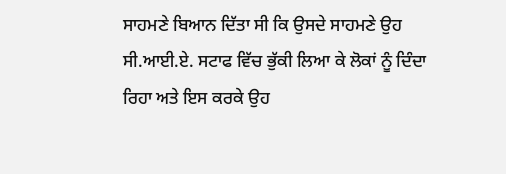ਸਾਹਮਣੇ ਬਿਆਨ ਦਿੱਤਾ ਸੀ ਕਿ ਉਸਦੇ ਸਾਹਮਣੇ ਉਹ ਸੀ.ਆਈ.ਏ. ਸਟਾਫ ਵਿੱਚ ਭੁੱਕੀ ਲਿਆ ਕੇ ਲੋਕਾਂ ਨੂੰ ਦਿੰਦਾ ਰਿਹਾ ਅਤੇ ਇਸ ਕਰਕੇ ਉਹ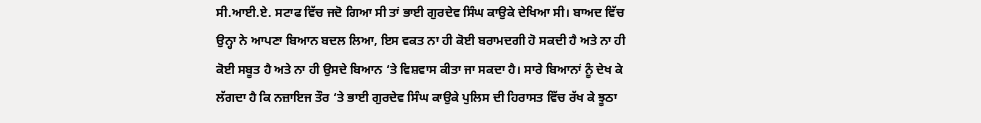ਸੀ.ਆਈ.ਏ. ਸਟਾਫ ਵਿੱਚ ਜਦੋ ਗਿਆ ਸੀ ਤਾਂ ਭਾਈ ਗੁਰਦੇਵ ਸਿੰਘ ਕਾਉਕੇ ਦੇਖਿਆ ਸੀ। ਬਾਅਦ ਵਿੱਚ ਉਨ੍ਹਾ ਨੇ ਆਪਣਾ ਬਿਆਨ ਬਦਲ ਲਿਆ, ਇਸ ਵਕਤ ਨਾ ਹੀ ਕੋਈ ਬਰਾਮਦਗੀ ਹੋ ਸਕਦੀ ਹੈ ਅਤੇ ਨਾ ਹੀ ਕੋਈ ਸਬੂਤ ਹੈ ਅਤੇ ਨਾ ਹੀ ਉਸਦੇ ਬਿਆਨ ‘ਤੇ ਵਿਸ਼ਵਾਸ ਕੀਤਾ ਜਾ ਸਕਦਾ ਹੈ। ਸਾਰੇ ਬਿਆਨਾਂ ਨੂੰ ਦੇਖ ਕੇ ਲੱਗਦਾ ਹੈ ਕਿ ਨਜ਼ਾਇਜ ਤੌਰ ‘ਤੇ ਭਾਈ ਗੁਰਦੇਵ ਸਿੰਘ ਕਾਉਕੇ ਪੁਲਿਸ ਦੀ ਹਿਰਾਸਤ ਵਿੱਚ ਰੱਖ ਕੇ ਝੂਠਾ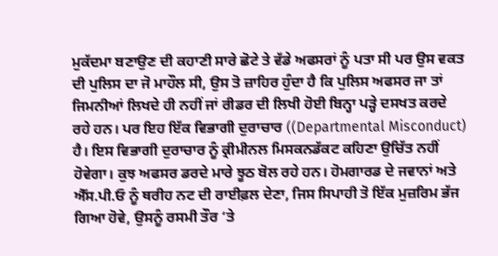ਮੁਕੱਦਮਾ ਬਣਾਉਣ ਦੀ ਕਹਾਣੀ ਸਾਰੇ ਛੋਟੇ ਤੇ ਵੱਡੇ ਅਫਸਰਾਂ ਨੂੰ ਪਤਾ ਸੀ ਪਰ ਉਸ ਵਕਤ ਦੀ ਪੁਲਿਸ ਦਾ ਜੋ ਮਾਹੌਲ ਸੀ, ਉਸ ਤੋ ਜ਼ਾਹਿਰ ਹੁੰਦਾ ਹੈ ਕਿ ਪੁਲਿਸ ਅਫਸਰ ਜਾ ਤਾਂ ਜਿਮਨੀਆਂ ਲਿਖਦੇ ਹੀ ਨਹੀਂ ਜਾਂ ਰੀਡਰ ਦੀ ਲਿਖੀ ਹੋਈ ਬਿਨ੍ਹਾ ਪੜ੍ਹੇ ਦਸਖਤ ਕਰਦੇ ਰਹੇ ਹਨ। ਪਰ ਇਹ ਇੱਕ ਵਿਭਾਗੀ ਦੁਰਾਚਾਰ ((Departmental Misconduct) ਹੈ। ਇਸ ਵਿਭਾਗੀ ਦੁਰਾਚਾਰ ਨੂੰ ਕ੍ਰੀਮੀਨਲ ਮਿਸਕਨਡੱਕਟ ਕਹਿਣਾ ਉਚਿੱਤ ਨਹੀਂ ਹੋਵੇਗਾ। ਕੁਝ ਅਫਸਰ ਡਰਦੇ ਮਾਰੇ ਝੂਠ ਬੋਲ ਰਹੇ ਹਨ। ਹੋਮਗਾਰਡ ਦੇ ਜਵਾਨਾਂ ਅਤੇ ਐੱਸ.ਪੀ.ਓ ਨੂੰ ਥਰੀਹ ਨਟ ਦੀ ਰਾਈਫ਼ਲ ਦੇਣਾ, ਜਿਸ ਸਿਪਾਹੀ ਤੋ ਇੱਕ ਮੁਜ਼ਰਿਮ ਭੱਜ ਗਿਆ ਹੋਵੇ, ਉਸਨੂੰ ਰਸਮੀ ਤੌਰ ‘ਤੇ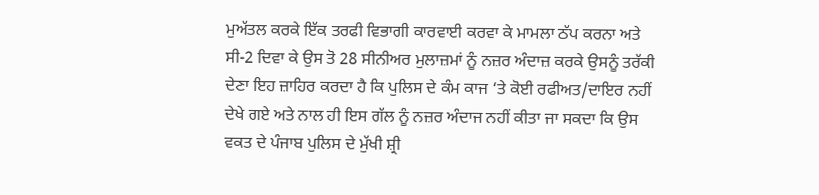ਮੁਅੱਤਲ ਕਰਕੇ ਇੱਕ ਤਰਫੀ ਵਿਭਾਗੀ ਕਾਰਵਾਈ ਕਰਵਾ ਕੇ ਮਾਮਲਾ ਠੱਪ ਕਰਨਾ ਅਤੇ ਸੀ-2 ਦਿਵਾ ਕੇ ਉਸ ਤੋ 28 ਸੀਨੀਅਰ ਮੁਲਾਜ਼ਮਾਂ ਨੂੰ ਨਜ਼ਰ ਅੰਦਾਜ਼ ਕਰਕੇ ਉਸਨੂੰ ਤਰੱਕੀ ਦੇਣਾ ਇਹ ਜ਼ਾਹਿਰ ਕਰਦਾ ਹੈ ਕਿ ਪੁਲਿਸ ਦੇ ਕੰਮ ਕਾਜ ‘ਤੇ ਕੋਈ ਰਫੀਅਤ/ਦਾਇਰ ਨਹੀਂ ਦੇਖੇ ਗਏ ਅਤੇ ਨਾਲ ਹੀ ਇਸ ਗੱਲ ਨੂੰ ਨਜ਼ਰ ਅੰਦਾਜ ਨਹੀਂ ਕੀਤਾ ਜਾ ਸਕਦਾ ਕਿ ਉਸ ਵਕਤ ਦੇ ਪੰਜਾਬ ਪੁਲਿਸ ਦੇ ਮੁੱਖੀ ਸ਼੍ਰੀ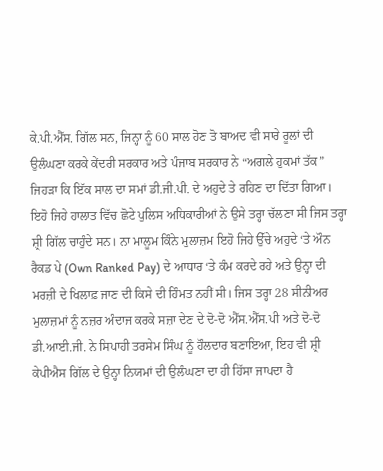ਕੇ.ਪੀ.ਐੱਸ. ਗਿੱਲ ਸਨ, ਜਿਨ੍ਹਾ ਨੂੰ 60 ਸਾਲ ਹੋਣ ਤੋ ਬਾਅਦ ਵੀ ਸਾਰੇ ਰੂਲਾਂ ਦੀ ਉਲੰਘਣਾ ਕਰਕੇ ਕੇਂਦਰੀ ਸਰਕਾਰ ਅਤੇ ਪੰਜਾਬ ਸਰਕਾਰ ਨੇ “ਅਗਲੇ ਹੁਕਮਾਂ ਤੱਕ” ਜਿਹੜਾ ਕਿ ਇੱਕ ਸਾਲ ਦਾ ਸਮਾਂ ਡੀ.ਜੀ.ਪੀ. ਦੇ ਅਹੁਦੇ ਤੇ ਰਹਿਣ ਦਾ ਦਿੱਤਾ ਗਿਆ। ਇਹੋ ਜਿਹੇ ਹਾਲਾਤ ਵਿੱਚ ਛੋਟੇ ਪੁਲਿਸ ਅਧਿਕਾਰੀਆਂ ਨੇ ਉਸੇ ਤਰ੍ਹਾ ਚੱਲਣਾ ਸੀ ਜਿਸ ਤਰ੍ਹਾ ਸ਼੍ਰੀ ਗਿੱਲ ਚਾਹੁੰਦੇ ਸਨ। ਨਾ ਮਾਲੂਮ ਕਿੰਨੇ ਮੁਲਾਜ਼ਮ ਇਹੋ ਜਿਹੇ ਉੱਚੇ ਅਹੁਦੇ ‘ਤੇ ਔਨ ਰੈਕਡ ਪੇ (Own Ranked Pay) ਦੇ ਆਧਾਰ ‘ਤੇ ਕੰਮ ਕਰਦੇ ਰਹੇ ਅਤੇ ਉਨ੍ਹਾ ਦੀ ਮਰਜ਼ੀ ਦੇ ਖਿਲਾਫ਼ ਜਾਣ ਦੀ ਕਿਸੇ ਦੀ ਹਿੰਮਤ ਨਹੀਂ ਸੀ। ਜਿਸ ਤਰ੍ਹਾ 28 ਸੀਨੀਅਰ ਮੁਲਾਜ਼ਮਾਂ ਨੂੰ ਨਜ਼ਰ ਅੰਦਾਜ ਕਰਕੇ ਸਜ਼ਾ ਦੇਣ ਦੇ ਦੋ-ਦੋ ਐੱਸ.ਐੱਸ.ਪੀ ਅਤੇ ਦੋ-ਦੋ ਡੀ.ਆਈ.ਜੀ. ਨੇ ਸਿਪਾਹੀ ਤਰਸੇਮ ਸਿੰਘ ਨੂੰ ਹੌਲਦਾਰ ਬਣਾਇਆ, ਇਹ ਵੀ ਸ਼੍ਰੀ ਕੇਪੀਐਸ ਗਿੱਲ ਦੇ ਉਨ੍ਹਾ ਨਿਯਮਾਂ ਦੀ ਉਲੰਘਣਾ ਦਾ ਹੀ ਹਿੱਸਾ ਜਾਪਦਾ ਹੈ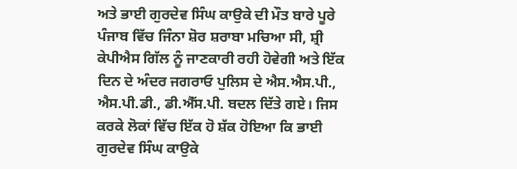ਅਤੇ ਭਾਈ ਗੁਰਦੇਵ ਸਿੰਘ ਕਾਉਕੇ ਦੀ ਮੌਤ ਬਾਰੇ ਪੂਰੇ ਪੰਜਾਬ ਵਿੱਚ ਜਿੰਨਾ ਸ਼ੋਰ ਸ਼ਰਾਬਾ ਮਚਿਆ ਸੀ, ਸ਼੍ਰੀ ਕੇਪੀਐਸ ਗਿੱਲ ਨੂੰ ਜਾਣਕਾਰੀ ਰਹੀ ਹੋਵੇਗੀ ਅਤੇ ਇੱਕ ਦਿਨ ਦੇ ਅੰਦਰ ਜਗਰਾਓ ਪੁਲਿਸ ਦੇ ਐਸ.ਐਸ.ਪੀ., ਐਸ.ਪੀ.ਡੀ., ਡੀ.ਐੱਸ.ਪੀ. ਬਦਲ ਦਿੱਤੇ ਗਏ। ਜਿਸ ਕਰਕੇ ਲੋਕਾਂ ਵਿੱਚ ਇੱਕ ਹੋ ਸ਼ੱਕ ਹੋਇਆ ਕਿ ਭਾਈ ਗੁਰਦੇਵ ਸਿੰਘ ਕਾਉਕੇ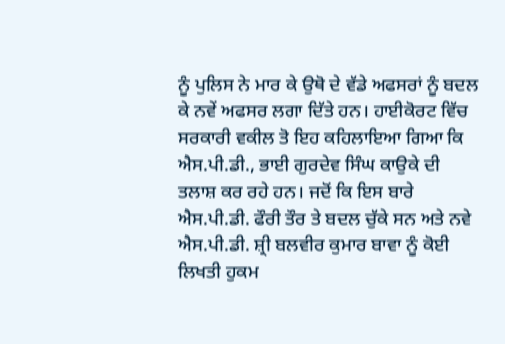ਨੂੰ ਪੁਲਿਸ ਨੇ ਮਾਰ ਕੇ ਉਥੋ ਦੇ ਵੱਡੇ ਅਫਸਰਾਂ ਨੂੰ ਬਦਲ ਕੇ ਨਵੇਂ ਅਫਸਰ ਲਗਾ ਦਿੱਤੇ ਹਨ। ਹਾਈਕੋਰਟ ਵਿੱਚ ਸਰਕਾਰੀ ਵਕੀਲ ਤੋ ਇਹ ਕਹਿਲਾਇਆ ਗਿਆ ਕਿ ਐਸ.ਪੀ.ਡੀ., ਭਾਈ ਗੁਰਦੇਵ ਸਿੰਘ ਕਾਉਕੇ ਦੀ ਤਲਾਸ਼ ਕਰ ਰਹੇ ਹਨ। ਜਦੋਂ ਕਿ ਇਸ ਬਾਰੇ ਐਸ.ਪੀ.ਡੀ. ਫੌਰੀ ਤੌਰ ਤੇ ਬਦਲ ਚੁੱਕੇ ਸਨ ਅਤੇ ਨਵੇ ਐਸ.ਪੀ.ਡੀ. ਸ਼੍ਰੀ ਬਲਵੀਰ ਕੁਮਾਰ ਬਾਵਾ ਨੂੰ ਕੋਈ ਲਿਖਤੀ ਹੁਕਮ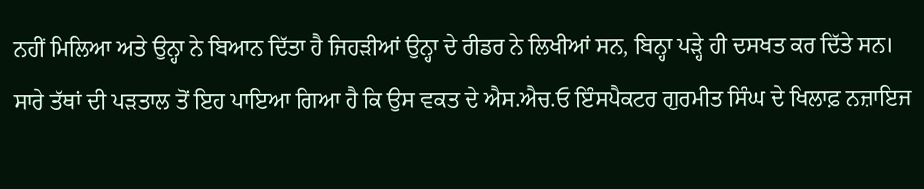ਨਹੀਂ ਮਿਲਿਆ ਅਤੇ ਉਨ੍ਹਾ ਨੇ ਬਿਆਨ ਦਿੱਤਾ ਹੈ ਜਿਹੜੀਆਂ ਉਨ੍ਹਾ ਦੇ ਰੀਡਰ ਨੇ ਲਿਖੀਆਂ ਸਨ, ਬਿਨ੍ਹਾ ਪੜ੍ਹੇ ਹੀ ਦਸਖਤ ਕਰ ਦਿੱਤੇ ਸਨ। ਸਾਰੇ ਤੱਥਾਂ ਦੀ ਪੜਤਾਲ ਤੋਂ ਇਹ ਪਾਇਆ ਗਿਆ ਹੈ ਕਿ ਉਸ ਵਕਤ ਦੇ ਐਸ.ਐਚ.ਓ ਇੰਸਪੈਕਟਰ ਗੁਰਮੀਤ ਸਿੰਘ ਦੇ ਖਿਲਾਫ਼ ਨਜ਼ਾਇਜ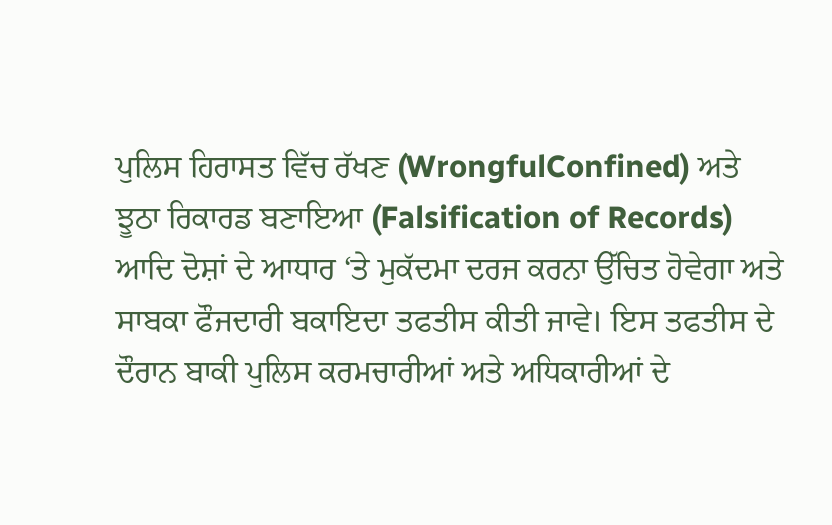ਪੁਲਿਸ ਹਿਰਾਸਤ ਵਿੱਚ ਰੱਖਣ (WrongfulConfined) ਅਤੇ ਝੂਠਾ ਰਿਕਾਰਡ ਬਣਾਇਆ (Falsification of Records) ਆਦਿ ਦੋਸ਼ਾਂ ਦੇ ਆਧਾਰ ‘ਤੇ ਮੁਕੱਦਮਾ ਦਰਜ ਕਰਨਾ ਉੱਚਿਤ ਹੋਵੇਗਾ ਅਤੇ ਸਾਬਕਾ ਫੌਜਦਾਰੀ ਬਕਾਇਦਾ ਤਫਤੀਸ ਕੀਤੀ ਜਾਵੇ। ਇਸ ਤਫਤੀਸ ਦੇ ਦੌਰਾਨ ਬਾਕੀ ਪੁਲਿਸ ਕਰਮਚਾਰੀਆਂ ਅਤੇ ਅਧਿਕਾਰੀਆਂ ਦੇ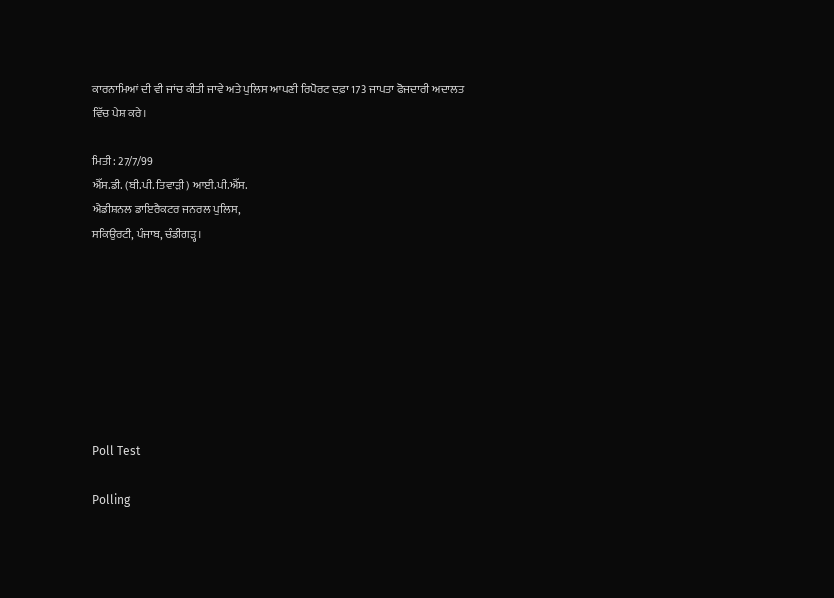ਕਾਰਨਾਮਿਆਂ ਦੀ ਵੀ ਜਾਂਚ ਕੀਤੀ ਜਾਵੇ ਅਤੇ ਪੁਲਿਸ ਆਪਣੀ ਰਿਪੋਰਟ ਦਫ਼ਾ 173 ਜਾਪਤਾ ਫੋਜਦਾਰੀ ਅਦਾਲਤ ਵਿੱਚ ਪੇਸ਼ ਕਰੇ।

ਮਿਤੀ : 27/7/99
ਐੱਸ.ਡੀ. (ਬੀ.ਪੀ. ਤਿਵਾੜੀ) ਆਈ.ਪੀ.ਐੱਸ.
ਐਡੀਸ਼ਨਲ ਡਾਇਰੈਕਟਰ ਜਨਰਲ ਪੁਲਿਸ,
ਸਕਿਉਰਟੀ, ਪੰਜਾਬ, ਚੰਡੀਗੜ੍ਹ।








Poll Test

Polling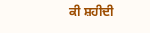ਕੀ ਸ਼ਹੀਦੀ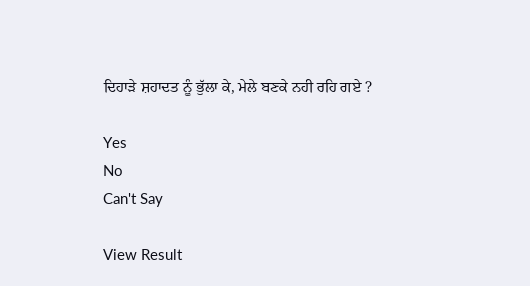ਦਿਹਾੜੇ ਸ਼ਹਾਦਤ ਨੂੰ ਭੁੱਲਾ ਕੇ, ਮੇਲੇ ਬਣਕੇ ਨਹੀ ਰਹਿ ਗਏ ?

Yes
No
Can't Say

View Result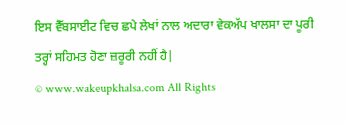ਇਸ ਵੈੱਬਸਾਈਟ ਵਿਚ ਛਪੇ ਲੇਖਾਂ ਨਾਲ ਅਦਾਰਾ ਵੇਕਅੱਪ ਖਾਲਸਾ ਦਾ ਪੂਰੀ ਤਰ੍ਹਾਂ ਸਹਿਮਤ ਹੋਣਾ ਜ਼ਰੂਰੀ ਨਹੀਂ ਹੈ|
© www.wakeupkhalsa.com All Rights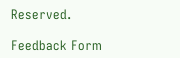Reserved.

Feedback Form